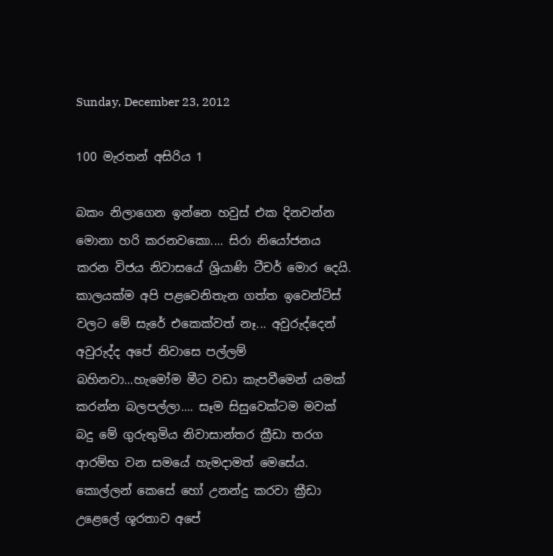Sunday, December 23, 2012

100 මැරතන් අසිරිය 1

බකං නිලාගෙන ඉන්නෙ හවුස් එක දිනවන්න මොනා හරි කරනවකො.... සිරා නියෝජනය කරන විජය නිවාසයේ ශ්‍රියාණි ටීචර් මොර දෙයි. කාලයක්ම අපි පළවෙනිතැන ගත්ත ඉවෙන්ට්ස් වලට මේ සැරේ එකෙක්වත් නෑ... අවුරුද්දෙන් අවුරුද්ද අපේ නිවාසෙ පල්ලම් බහිනවා...හැමෝම මීට වඩා කැපවීමෙන් යමක් කරන්න බලපල්ලා.... සෑම සිසුවෙක්ටම මවක් බදු මේ ගුරුතුමිය නිවාසාන්තර ක්‍රීඩා තරග ආරම්භ වන සමයේ හැමදාමත් මෙසේය. කොල්ලන් කෙසේ හෝ උනන්දු කරවා ක්‍රීඩා උළෙලේ ශූරතාව අපේ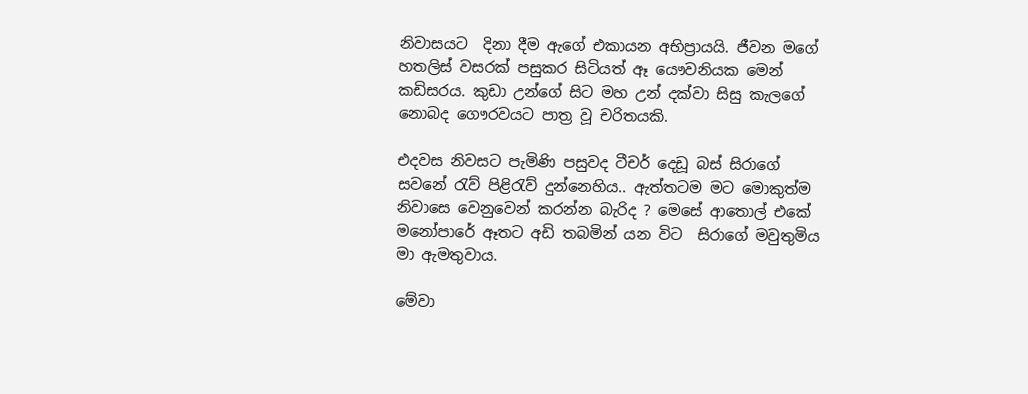නිවාසයට  දිනා දීම ඇගේ එකායන අභිප්‍රායයි. ජීවන මගේ හතලිස් වසරක් පසුකර සිටියත් ඈ යෞවනියක මෙන් කඩිසරය. කුඩා උන්ගේ සිට මහ උන් දක්වා සිසු කැලගේ නොබද ගෞරවයට පාත්‍ර‍ වූ චරිතයකි.

එදවස නිවසට පැමිණි පසුවද ටීචර් දෙඩූ බස් සිරාගේ සවනේ රැව් පිළිරැව් දුන්නෙහිය.. ඇත්තටම මට මොකුත්ම නිවාසෙ වෙනුවෙන් කරන්න බැරිද ? මෙසේ ආතොල් එකේ මනෝපාරේ ඈතට අඩි තබමින් යන විට  සිරාගේ මවුතුමිය මා ඇමතුවාය.

මේවා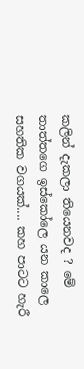කලින් දැකලා තියෙනවද ? මේ තාත්තගෙ ඉස්කෝලෙ යන කාලෙ සහතික වගයක්.... කහ පාටට හැරී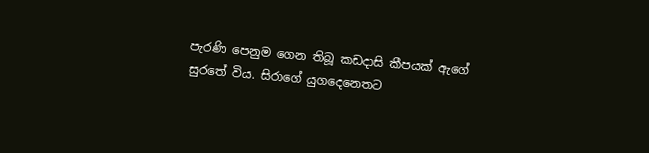පැරණි පෙනුම ගෙන තිබූ කඩදාසි කීපයක් ඇගේ සුරතේ විය. සිරාගේ යුගදෙනෙතට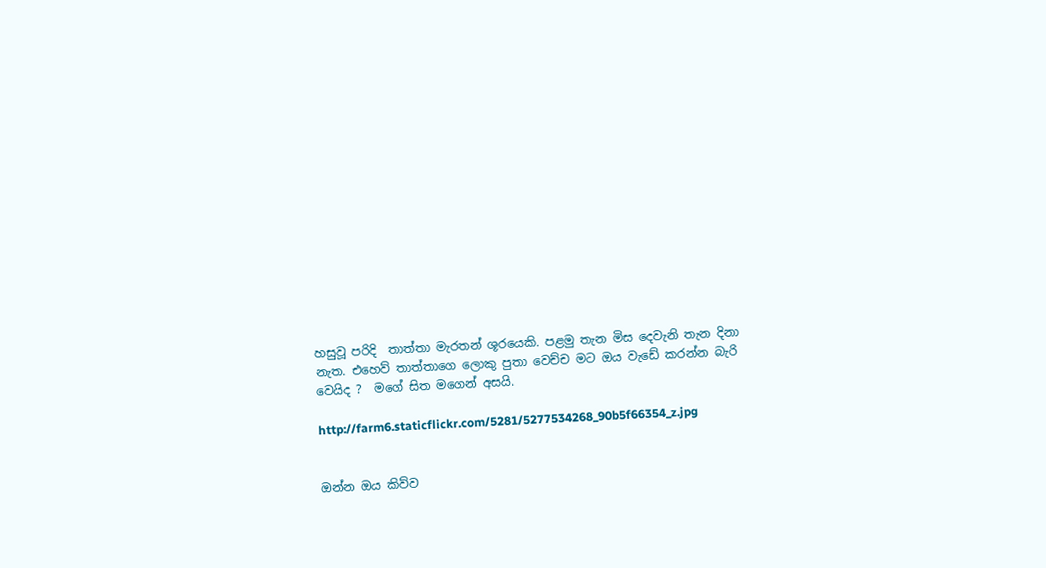හසුවූ පරිදි  තාත්තා මැරතන් ශූරයෙකි. පළමු තැන මිස දෙවැනි තැන දිනා නැත. එහෙව් තාත්තාගෙ ලොකු පුතා වෙච්ච මට ඔය වැඩේ කරන්න බැරි වෙයිද ?  මගේ සිත මගෙන් අසයි.

http://farm6.staticflickr.com/5281/5277534268_90b5f66354_z.jpg


ඔන්න ඔය කිව්ව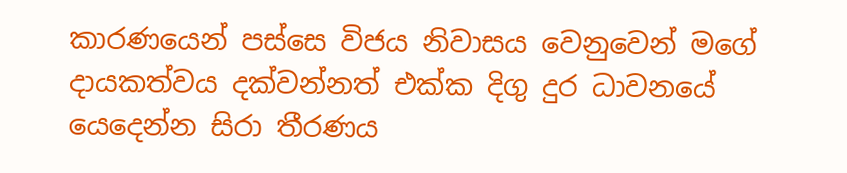කාරණයෙන් පස්සෙ විජය නිවාසය වෙනුවෙන් මගේ දායකත්වය දක්වන්නත් එක්ක දිගු දුර ධාවනයේ යෙදෙන්න සිරා තීරණය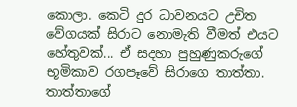කොලා. කෙටි දුර ධාවනයට උචිත වේගයක් සිරාට නොමැති වීමත් එයට හේතුවක්... ඒ සදහා පුහුණුකරුගේ භූමිකාව රගපෑවේ සිරාගෙ තාත්තා. තාත්තාගේ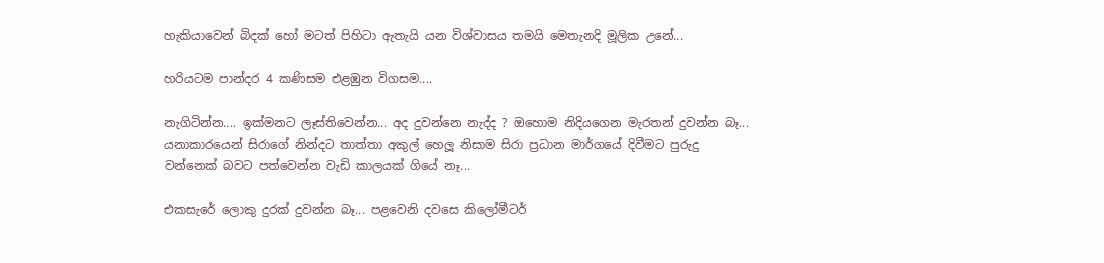හැකියාවෙන් බිදක් හෝ මටත් පිහිටා ඇතැයි යන විශ්වාසය තමයි මෙතැනදි මූලික උනේ...

හරියටම පාන්දර 4 කණිසම එළඹුන විගසම....

නැගිටින්න.... ඉක්මනට ලෑස්තිවෙන්න... අද දුවන්නෙ නැද්ද ? ඔහොම නිදියගෙන මැරතන් දුවන්න බෑ... යනාකාරයෙන් සිරාගේ නින්දට තාත්තා අකුල් හෙලූ නිසාම සිරා ප්‍ර‍ධාන මාර්ගයේ දිවීමට පුරුදු වන්නෙක් බවට පත්වෙන්න වැඩි කාලයක් ගියේ නෑ...

එකසැරේ ලොකු දුරක් දුවන්න බෑ... පළවෙනි දවසෙ කිලෝමීටර්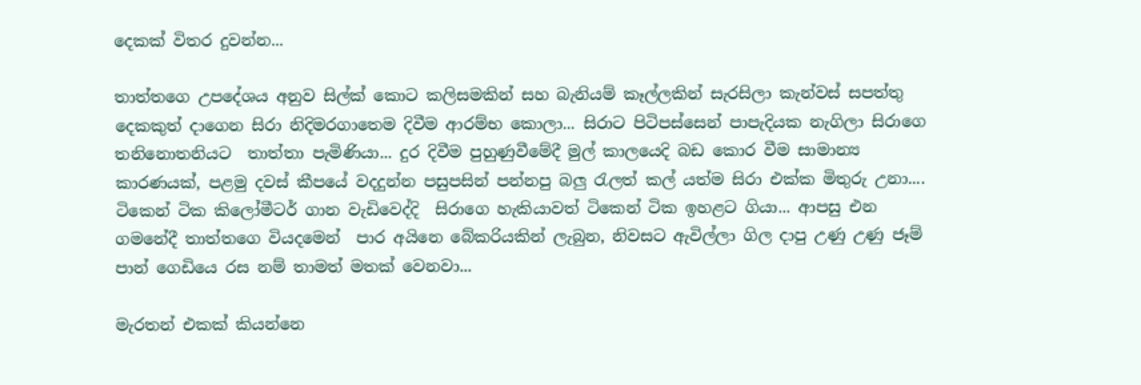දෙකක් විතර දුවන්න...

තාත්තගෙ උපදේශය අනුව සිල්ක් කොට කලිසමකින් සහ බැනියම් කෑල්ලකින් සැරසිලා කැන්වස් සපත්තු දෙකකුත් දාගෙන සිරා නිදිමරගාතෙම දිවීම ආරම්භ කොලා... සිරාට පිටිපස්සෙන් පාපැදියක නැගිලා සිරාගෙ තනිනොතනියට  තාත්තා පැමිණියා... දුර දිවීම පුහුණුවීමේදී මුල් කාලයෙදි බඩ කොර වීම සාමාන්‍ය කාරණයක්, පළමු දවස් කීපයේ වදදුන්න පසුපසින් පන්නපු බලු රැලත් කල් යත්ම සිරා එක්ක මිතුරු උනා.... ටිකෙන් ටික කිලෝමීටර් ගාන වැඩිවෙද්දි  සිරාගෙ හැකියාවත් ටිකෙන් ටික ඉහළට ගියා... ආපසු එන ගමනේදී තාත්තගෙ වියදමෙන්  පාර අයිනෙ බේකරියකින් ලැබුන, නිවසට ඇවිල්ලා ගිල දාපු උණු උණු ජෑම් පාන් ගෙඩියෙ රස නම් තාමත් මතක් වෙනවා...

මැරතන් එකක් කියන්නෙ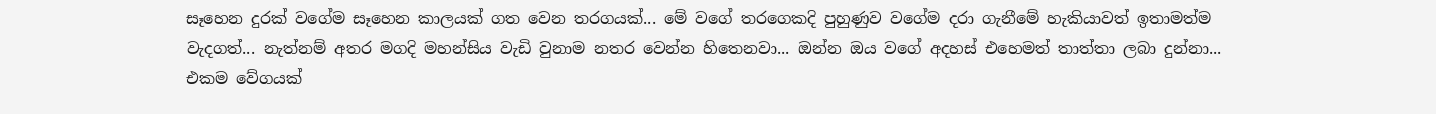සෑහෙන දුරක් වගේම සෑහෙන කාලයක් ගත වෙන තරගයක්... මේ වගේ තරගෙකදි පුහුණුව වගේම දරා ගැනීමේ හැකියාවත් ඉතාමත්ම වැදගත්... නැත්නම් අතර මගදි මහන්සිය වැඩි වුනාම නතර වෙන්න හිතෙනවා... ඔන්න ඔය වගේ අදහස් එහෙමත් තාත්තා ලබා දුන්නා...  එකම වේගයක්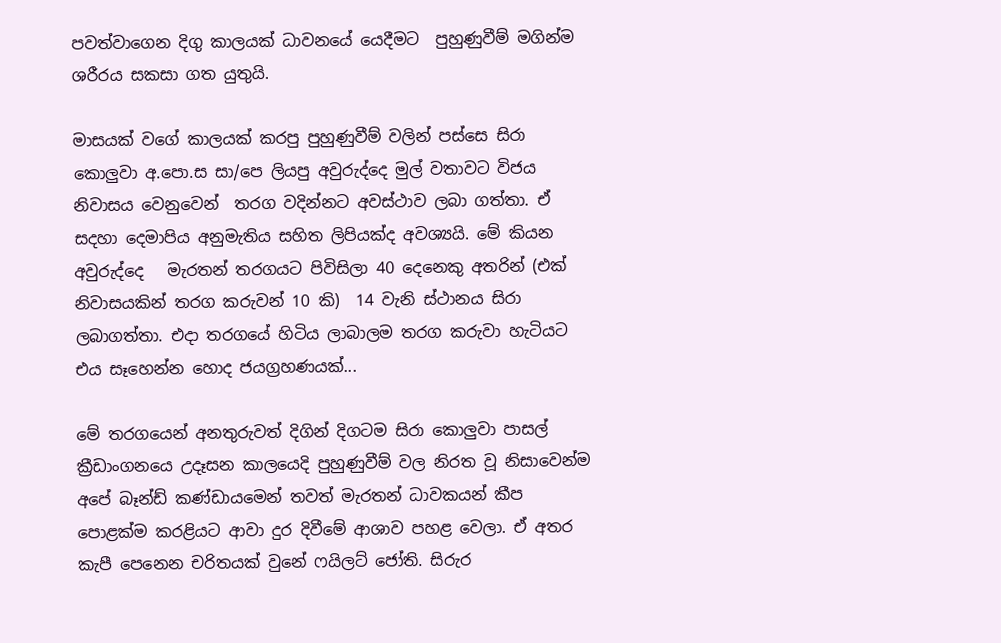පවත්වාගෙන දිගු කාලයක් ධාවනයේ යෙදීමට  පුහුණුවීම් මගින්ම ශරීරය සකසා ගත යුතුයි.

මාසයක් වගේ කාලයක් කරපු පුහුණුවීම් වලින් පස්සෙ සිරා කොලුවා අ.පො.ස සා/පෙ ලියපු අවුරුද්දෙ මුල් වතාවට විජය නිවාසය වෙනුවෙන්  තරග වදින්නට අවස්ථාව ලබා ගත්තා. ඒ සදහා දෙමාපිය අනුමැතිය සහිත ලිපියක්ද අවශ්‍යයි. මේ කියන අවුරුද්දෙ   මැරතන් තරගයට පිවිසිලා 40 දෙනෙකු අතරින් (එක් නිවාසයකින් තරග කරුවන් 10 කි)  14 වැනි ස්ථානය සිරා ලබාගත්තා. එදා තරගයේ හිටිය ලාබාලම තරග කරුවා හැටියට එය සෑහෙන්න හොද ජයග්‍ර‍හණයක්...

මේ තරගයෙන් අනතුරුවත් දිගින් දිගටම සිරා කොලුවා පාසල් ක්‍රීඩාංගනයෙ උදෑසන කාලයෙදි පුහුණුවීම් වල නිරත වූ නිසාවෙන්ම අපේ බෑන්ඩ් කණ්ඩායමෙන් තවත් මැරතන් ධාවකයන් කීප පොළක්ම කරළියට ආවා දුර දිවීමේ ආශාව පහළ වෙලා. ඒ අතර කැපී පෙනෙන චරිතයක් වුනේ ෆයිලට් ජෝති. සිරුර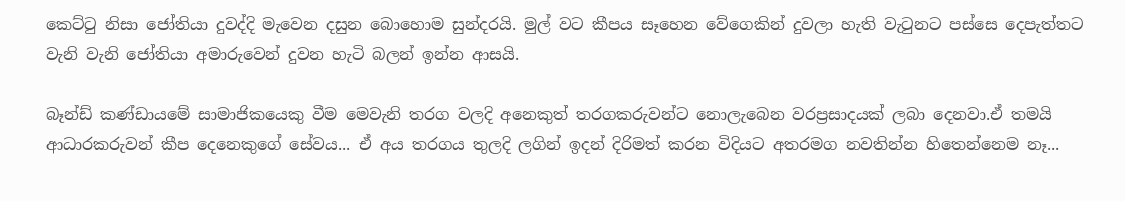කෙට්ටු නිසා ජෝතියා දුවද්දි මැවෙන දසුන බොහොම සුන්දරයි. මුල් වට කීපය සෑහෙන වේගෙකින් දුවලා හැති වැටුනට පස්සෙ දෙපැත්තට වැනි වැනි ජෝතියා අමාරුවෙන් දුවන හැටි බලන් ඉන්න ආසයි.

බෑන්ඩ් කණ්ඩායමේ සාමාජිකයෙකු වීම මෙවැනි තරග වලදි අනෙකුත් තරගකරුවන්ට නොලැබෙන වරප්‍ර‍සාදයක් ලබා දෙනවා.ඒ තමයි ආධාරකරුවන් කීප දෙනෙකුගේ සේවය... ඒ අය තරගය තුලදි ලගින් ඉදන් දිරිමත් කරන විදියට අතරමග නවතින්න හිතෙන්නෙම නෑ...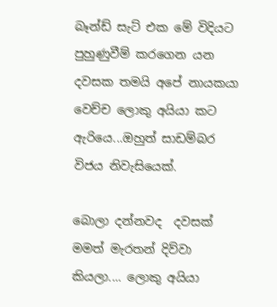බෑන්ඩ් සැට් එක මේ විදියට පුහුණුවීම් කරගෙන යන දවසක තමයි අපේ නායකයා වෙච්ච ලොකු අයියා කට ඇරියෙ...ඔහුත් සාඩම්බර විජය නිවැසියෙක්.

බොලා දන්නවද  දවසක් මමත් මැරතන් දිව්වා කියලා.... ලොකු අයියා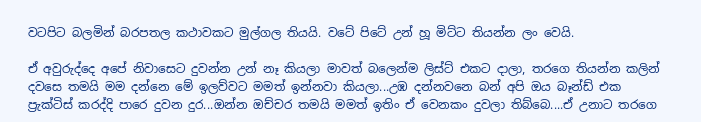වටපිට බලමින් බරපතල කථාවකට මුල්ගල තියයි. වටේ පිටේ උන් හූ මිට්ට තියන්න ලං වෙයි.

ඒ අවුරුද්දෙ අපේ නිවාසෙට දුවන්න උන් නෑ කියලා මාවත් බලෙන්ම ලිස්ට් එකට දාලා, තරගෙ තියන්න කලින් දවසෙ තමයි මම දන්නෙ මේ ඉලව්වට මමත් ඉන්නවා කියලා...උඹ දන්නවනෙ බන් අපි ඔය බෑන්ඩ් එක ප්‍රැක්ටිස් කරද්දි පාරෙ දුවන දුර...ඔන්න ඔච්චර තමයි මමත් ඉතිං ඒ වෙනකං දුවලා තිබ්බෙ....ඒ උනාට තරගෙ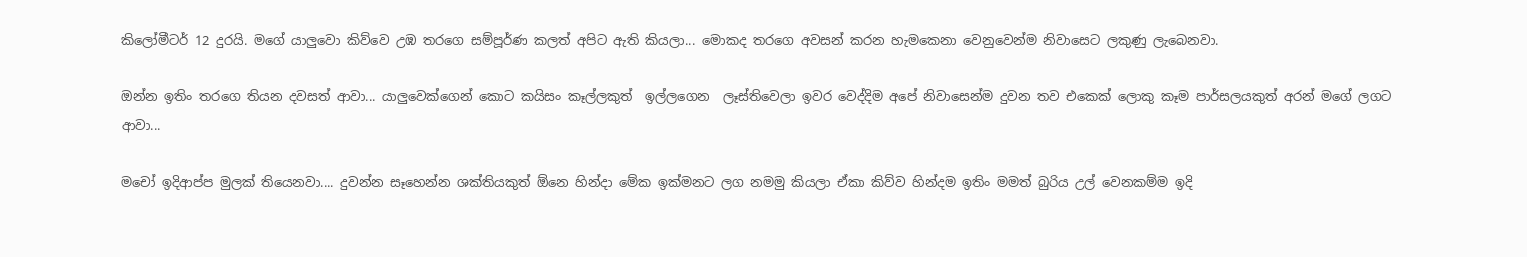කිලෝමීටර් 12 දුරයි. මගේ යාලුවො කිව්වෙ උඹ තරගෙ සම්පූර්ණ කලත් අපිට ඇති කියලා... මොකද තරගෙ අවසන් කරන හැමකෙනා වෙනුවෙන්ම නිවාසෙට ලකුණු ලැබෙනවා.

ඔන්න ඉතිං තරගෙ තියන දවසත් ආවා... යාලුවෙක්ගෙන් කොට කයිසං කෑල්ලකුත්  ඉල්ලගෙන  ලෑස්තිවෙලා ඉවර වෙද්දිම අපේ නිවාසෙන්ම දුවන තව එකෙක් ලොකු කෑම පාර්සලයකුත් අරන් මගේ ලගට ආවා...

මචෝ ඉදිආප්ප මුලක් තියෙනවා.... දුවන්න සෑහෙන්න ශක්තියකුත් ඕනෙ හින්දා මේක ඉක්මනට ලග නමමු කියලා ඒකා කිව්ව හින්දම ඉතිං මමත් බුරිය උල් වෙනකම්ම ඉදි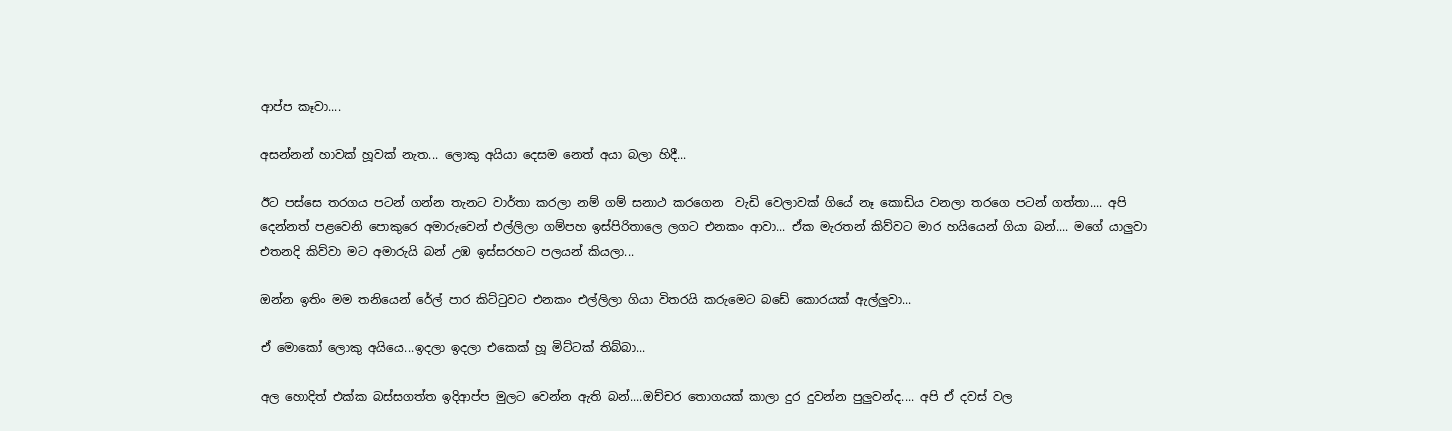ආප්ප කෑවා....

අසන්නන් හාවක් හූවක් නැත... ලොකු අයියා දෙසම නෙත් අයා බලා හිදී...

ඊට පස්සෙ තරගය පටන් ගන්න තැනට වාර්තා කරලා නම් ගම් සනාථ කරගෙන  වැඩි වෙලාවක් ගියේ නෑ කොඩිය වනලා තරගෙ පටන් ගත්තා.... අපි දෙන්නත් පළවෙනි පොකුරෙ අමාරුවෙන් එල්ලිලා ගම්පහ ඉස්පිරිතාලෙ ලගට එනකං ආවා... ඒක මැරතන් කිව්වට මාර හයියෙන් ගියා බන්.... මගේ යාලුවා එතනදි කිව්වා මට අමාරුයි බන් උඹ ඉස්සරහට පලයන් කියලා...

ඔන්න ඉතිං මම තනියෙන් රේල් පාර කිට්ටුවට එනකං එල්ලිලා ගියා විතරයි කරුමෙට බඩේ කොරයක් ඇල්ලුවා...

ඒ මොකෝ ලොකු අයියෙ...ඉදලා ඉදලා එකෙක් හූ මිට්ටක් තිබ්බා...

අල හොදිත් එක්ක බස්සගත්ත ඉදිආප්ප මුලට වෙන්න ඇති බන්....ඔච්චර තොගයක් කාලා දුර දුවන්න පුලුවන්ද.... අපි ඒ දවස් වල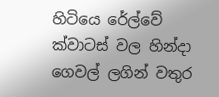හිටියෙ රේල්වේ ක්වාටස් වල හින්දා ගෙවල් ලගින් වතුර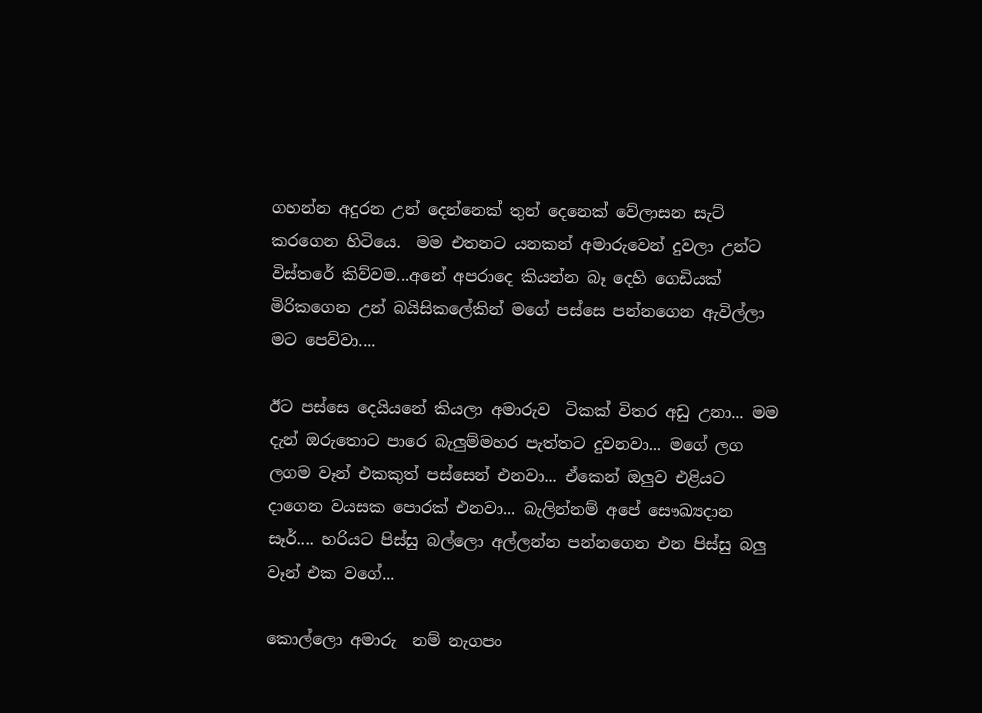ගහන්න අදුරන උන් දෙන්නෙක් තුන් දෙනෙක් වේලාසන සැට් කරගෙන හිටියෙ.  මම එතනට යනකන් අමාරුවෙන් දුවලා උන්ට විස්තරේ කිව්වම...අනේ අපරාදෙ කියන්න බෑ දෙහි ගෙඩියක් මිරිකගෙන උන් බයිසිකලේකින් මගේ පස්සෙ පන්නගෙන ඇවිල්ලා මට පෙව්වා....

ඊට පස්සෙ දෙයියනේ කියලා අමාරුව  ටිකක් විතර අඩු උනා... මම දැන් ඔරුතොට පාරෙ බැලුම්මහර පැත්තට දුවනවා... මගේ ලග ලගම වෑන් එකකුත් පස්සෙන් එනවා... ඒකෙන් ඔලුව එළියට දාගෙන වයසක පොරක් එනවා... බැලින්නම් අපේ සෞඛ්‍යදාන සෑර්.... හරියට පිස්සු බල්ලො අල්ලන්න පන්නගෙන එන පිස්සු බලු වෑන් එක වගේ...

කොල්ලො අමාරු  නම් නැගපං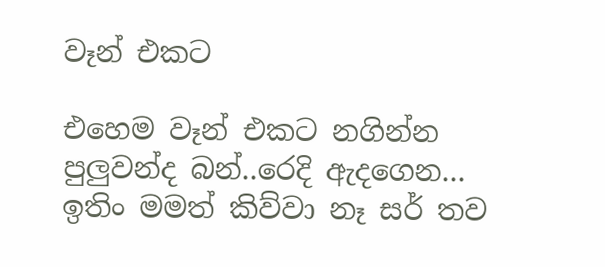වෑන් එකට

එහෙම වෑන් එකට නගින්න පුලුවන්ද බන්..රෙදි ඇදගෙන... ඉතිං මමත් කිව්වා නෑ සර් තව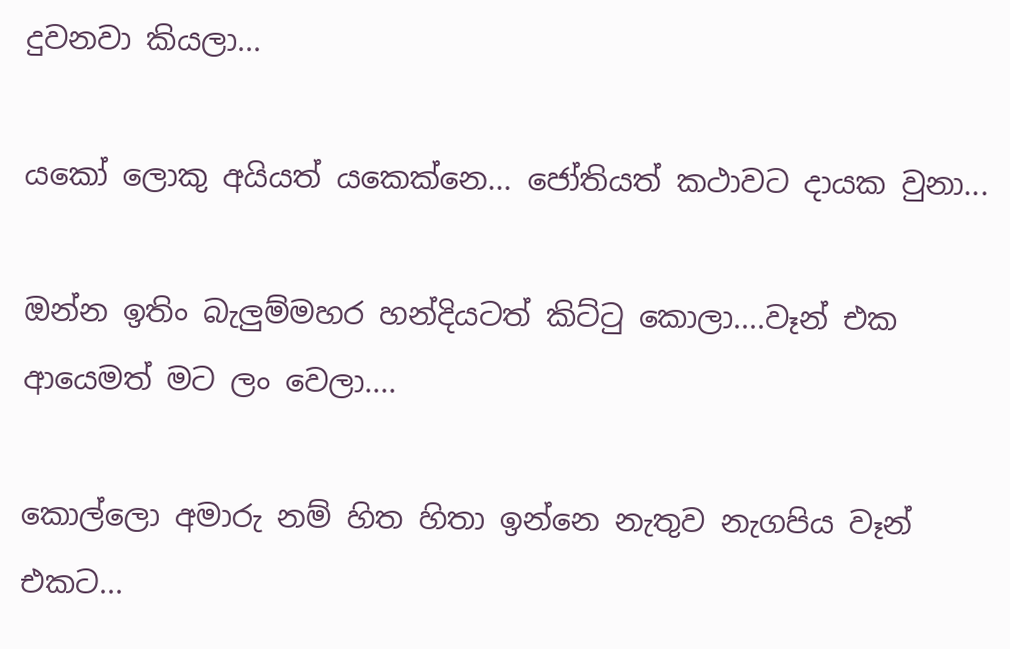දුවනවා කියලා...

යකෝ ලොකු අයියත් යකෙක්නෙ... ජෝතියත් කථාවට දායක වුනා...

ඔන්න ඉතිං බැලුම්මහර හන්දියටත් කිට්ටු කොලා....වෑන් එක ආයෙමත් මට ලං වෙලා....

කොල්ලො අමාරු නම් හිත හිතා ඉන්නෙ නැතුව නැගපිය වෑන් එකට...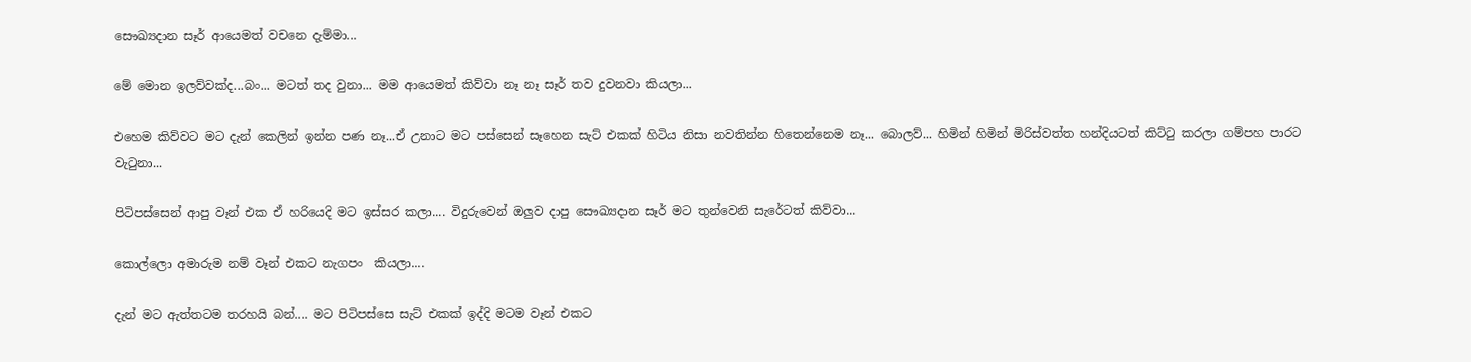සෞඛ්‍යදාන සෑර් ආයෙමත් වචනෙ දැම්මා...

මේ මොන ඉලව්වක්ද...බං... මටත් තද වුනා... මම ආයෙමත් කිව්වා නෑ නෑ සෑර් තව දුවනවා කියලා...

එහෙම කිව්වට මට දැන් කෙලින් ඉන්න පණ නෑ...ඒ උනාට මට පස්සෙන් සෑහෙන සැට් එකක් හිටිය නිසා නවතින්න හිතෙන්නෙම නෑ... බොලව්... හිමින් හිමින් මිරිස්වත්ත හන්දියටත් කිට්ටු කරලා ගම්පහ පාරට වැටුනා...

පිටිපස්සෙන් ආපු වෑන් එක ඒ හරියෙදි මට ඉස්සර කලා.... විදුරුවෙන් ඔලුව දාපු සෞඛ්‍යදාන සෑර් මට තුන්වෙනි සැරේටත් කිව්වා...

කොල්ලො අමාරුම නම් වෑන් එකට නැගපං  කියලා....

දැන් මට ඇත්තටම තරහයි බන්.... මට පිටිපස්සෙ සැට් එකක් ඉද්දි මටම වෑන් එකට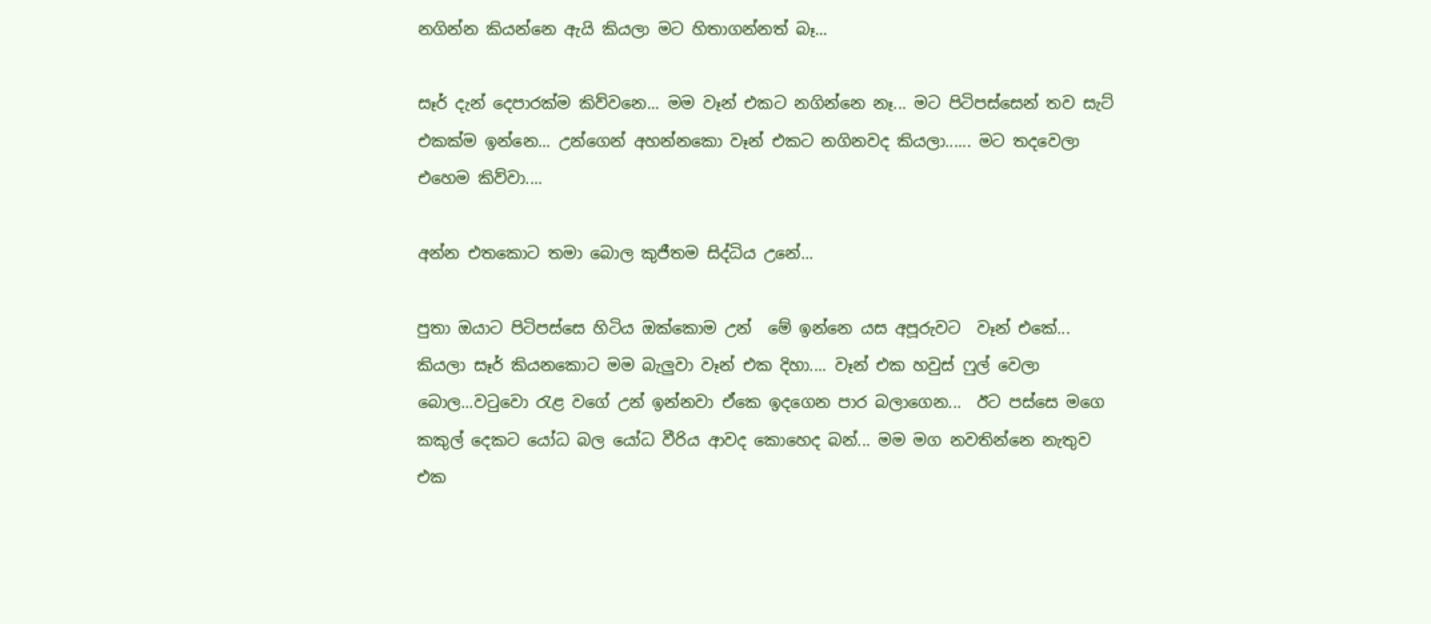නගින්න කියන්නෙ ඇයි කියලා මට හිතාගන්නත් බෑ...

සෑර් දැන් දෙපාරක්ම කිව්වනෙ... මම වෑන් එකට නගින්නෙ නෑ... මට පිටිපස්සෙන් තව සැට් එකක්ම ඉන්නෙ... උන්ගෙන් අහන්නකො වෑන් එකට නගිනවද කියලා...... මට තදවෙලා  එහෙම කිව්වා....

අන්න එතකොට තමා බොල කුජීතම සිද්ධිය උනේ...

පුතා ඔයාට පිටිපස්සෙ හිටිය ඔක්කොම උන්  මේ ඉන්නෙ යස අපූරුවට  වෑන් එකේ...  කියලා සෑර් කියනකොට මම බැලුවා වෑන් එක දිහා.... වෑන් එක හවුස් ෆුල් වෙලා බොල...වටුවො රැළ වගේ උන් ඉන්නවා ඒකෙ ඉදගෙන පාර බලාගෙන...  ඊට පස්සෙ මගෙ කකුල් දෙකට යෝධ බල යෝධ වීරිය ආවද කොහෙද බන්... මම මග නවතින්නෙ නැතුව එක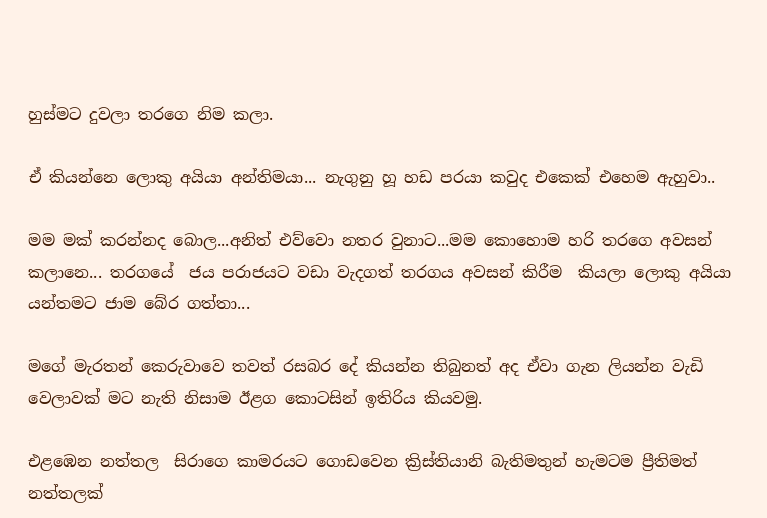හුස්මට දුවලා තරගෙ නිම කලා.

ඒ කියන්නෙ ලොකු අයියා අන්තිමයා... නැගුනු හූ හඩ පරයා කවුද එකෙක් එහෙම ඇහුවා..

මම මක් කරන්නද බොල...අනිත් එව්වො නතර වුනාට...මම කොහොම හරි තරගෙ අවසන් කලානෙ... තරගයේ  ජය පරාජයට වඩා වැදගත් තරගය අවසන් කිරීම  කියලා ලොකු අයියා යන්තමට ජාම බේර ගත්තා...

මගේ මැරතන් කෙරුවාවෙ තවත් රසබර දේ කියන්න තිබුනත් අද ඒවා ගැන ලියන්න වැඩි වෙලාවක් මට නැති නිසාම ඊළග කොටසින් ඉතිරිය කියවමු.

එළඹෙන නත්තල  සිරාගෙ කාමරයට ගොඩවෙන ක්‍රිස්තියානි බැතිමතුන් හැමටම ප්‍රීතිමත් නත්තලක්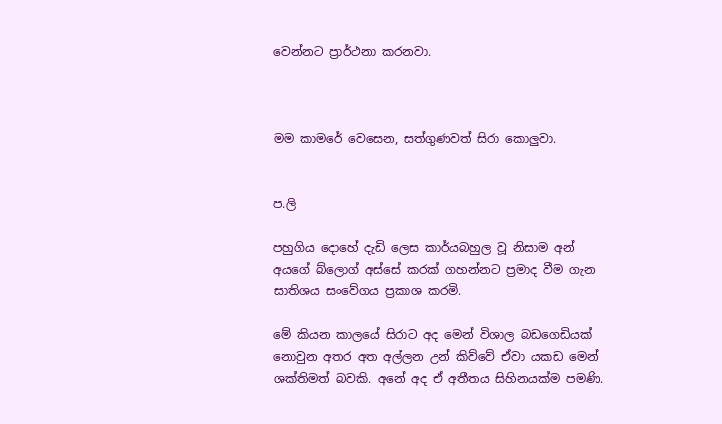වෙන්නට ප්‍රාර්ථනා කරනවා.



මම කාමරේ වෙසෙන, සත්ගුණවත් සිරා කොලුවා.


ප.ලි

පහුගිය දොහේ දැඩි ලෙස කාර්යබහුල වූ නිසාම අන් අයගේ බ්ලොග් අස්සේ කරක් ගහන්නට ප්‍ර‍මාද වීම ගැන සාතිශය සංවේගය ප්‍ර‍කාශ කරමි.

මේ කියන කාලයේ සිරාට අද මෙන් විශාල බඩගෙඩියක් නොවුන අතර අත අල්ලන උන් කිව්වේ ඒවා යකඩ මෙන් ශක්තිමත් බවකි. අනේ අද ඒ අතීතය සිහිනයක්ම පමණි.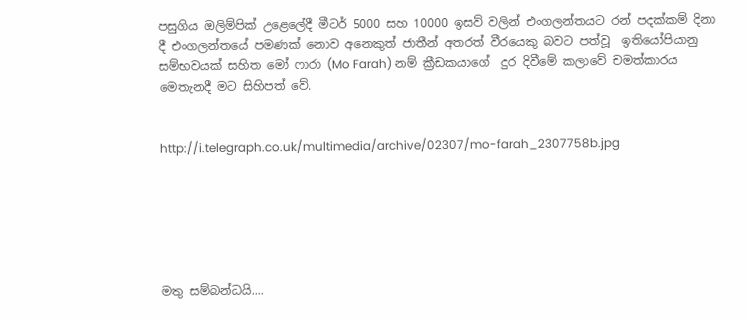පසුගිය ඔලිම්පික් උළෙලේදී මීටර් 5000 සහ 10000 ඉසව් වලින් එංගලන්තයට රන් පදක්කම් දිනා දී එංගලන්තයේ පමණක් නොව අනෙකුත් ජාතීන් අතරත් වීරයෙකු බවට පත්වූ  ඉතියෝපියානු සම්භවයක් සහිත මෝ ෆාරා (Mo Farah) නම් ක්‍රීඩකයාගේ  දුර දිවීමේ කලාවේ චමත්කාරය මෙතැනදී මට සිහිපත් වේ.


http://i.telegraph.co.uk/multimedia/archive/02307/mo-farah_2307758b.jpg






මතු සම්බන්ධයි....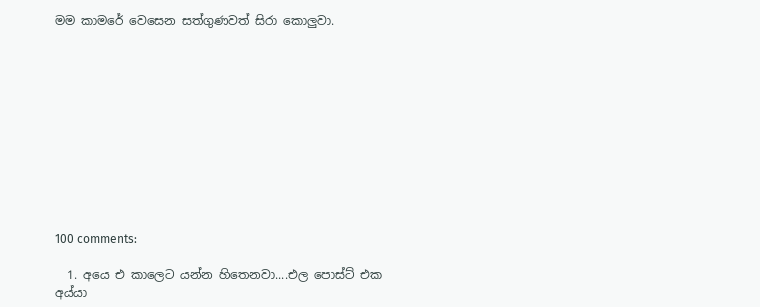මම කාමරේ වෙසෙන සත්ගුණවත් සිරා කොලුවා.











100 comments:

  1. අයෙ එ කාලෙට යන්න හිතෙනවා....එල පොස්ට් එක අය්යා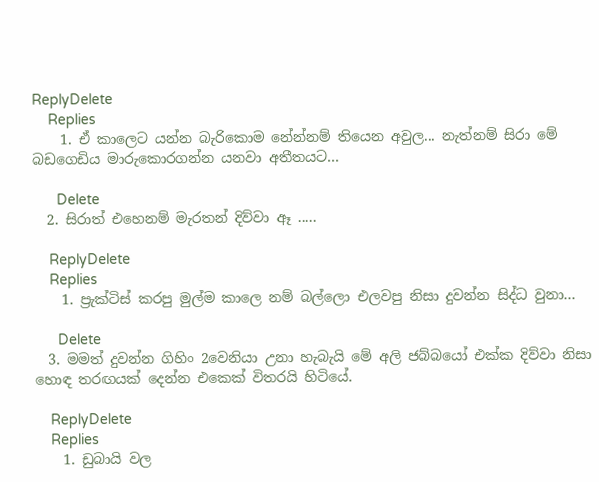ReplyDelete
    Replies
    1. ඒ කාලෙට යන්න බැරිකොම නේන්නම් තියෙන අවුල... නැත්නම් සිරා මේ බඩගෙඩිය මාරුකොරගන්න යනවා අතීතයට...

      Delete
  2. සිරාත් එහෙනම් මැරතන් දිව්වා ඈ .....

    ReplyDelete
    Replies
    1. ප්‍රැක්ටිස් කරපු මුල්ම කාලෙ නම් බල්ලො එලවපු නිසා දුවන්න සිද්ධ වුනා...

      Delete
  3. මමත් දුවන්න ගිහිං 2වෙනියා උනා හැබැයි මේ අලි ජබ්බයෝ එක්ක දිව්වා නිසා හොඳ තරඟයක් දෙන්න එකෙක් විතරයි හිටියේ.

    ReplyDelete
    Replies
    1. ඩුබායි වල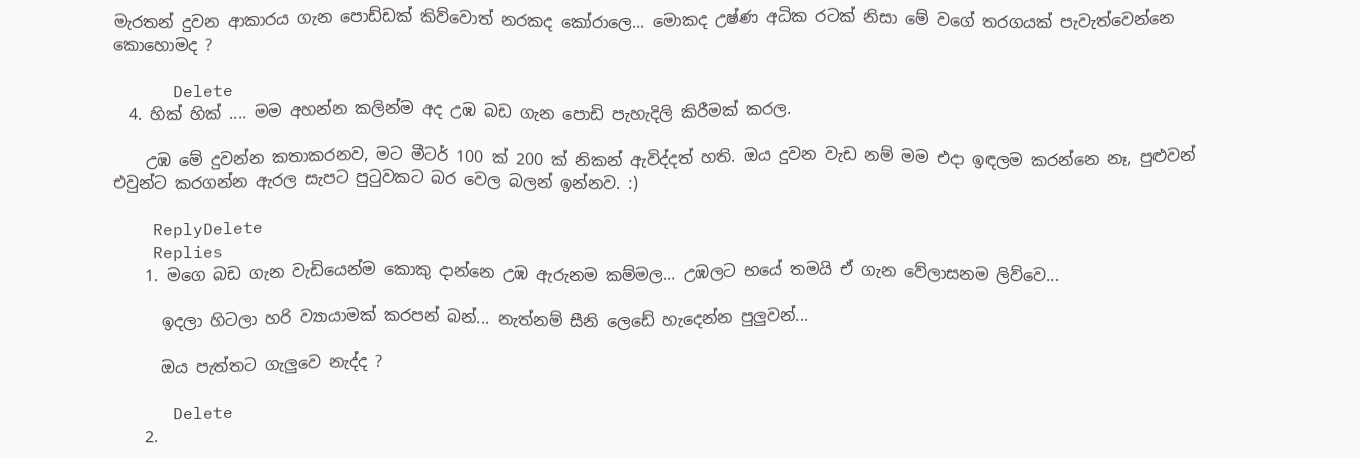මැරතන් දුවන ආකාරය ගැන පොඩ්ඩක් කිව්වොත් නරකද කෝරාලෙ... මොකද උෂ්ණ අධික රටක් නිසා මේ වගේ තරගයක් පැවැත්වෙන්නෙ කොහොමද ?

      Delete
  4. හික් හික් .... මම අහන්න කලින්ම අද උඹ බඩ ගැන පොඩි පැහැදිලි කිරීමක් කරල.

    උඹ මේ දුවන්න කතාකරනව, මට මීටර් 100 ක් 200 ක් නිකන් ඇවිද්දත් හති. ඔය දුවන වැඩ නම් මම එදා ඉඳලම කරන්නෙ නෑ, පුළුවන් එවුන්ට කරගන්න ඇරල සැපට පුටුවකට බර වෙල බලන් ඉන්නව. :)

    ReplyDelete
    Replies
    1. මගෙ බඩ ගැන වැඩියෙන්ම කොකු දාන්නෙ උඹ ඇරුනම කම්මල... උඹලට භයේ තමයි ඒ ගැන වේලාසනම ලිව්වෙ...

      ඉදලා හිටලා හරි ව්‍යායාමක් කරපන් බන්... නැත්නම් සීනි ලෙඩේ හැදෙන්න පුලුවන්...

      ඔය පැත්තට ගැලුවෙ නැද්ද ?

      Delete
    2.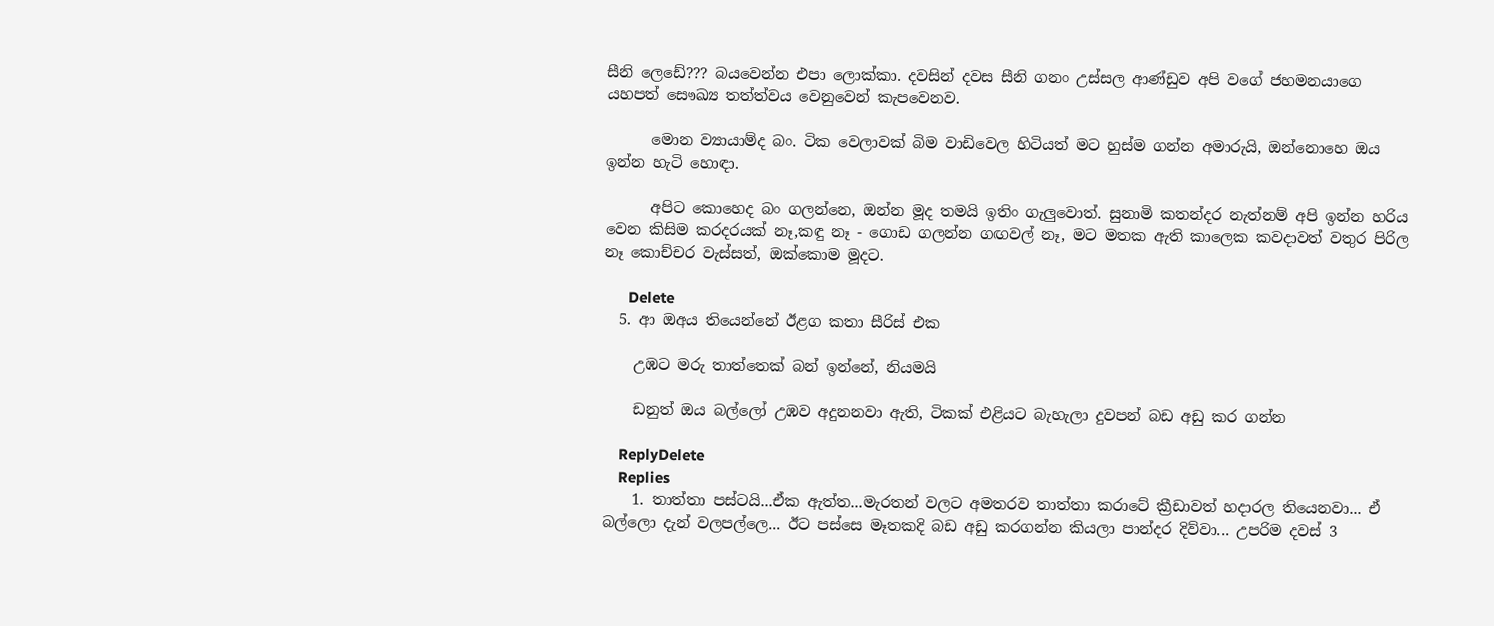සීනි ලෙඩේ??? බයවෙන්න එපා ලොක්කා. දවසින් දවස සීනි ගනං උස්සල ආණ්ඩුව අපි වගේ ජහමනයාගෙ යහපත් සෞඛ්‍ය තත්ත්වය වෙනුවෙන් කැපවෙනව.

      මොන ව්‍යායාම්ද බං. ටික වෙලාවක් බිම වාඩිවෙල හිටියත් මට හුස්ම ගන්න අමාරුයි, ඔන්නොහෙ ඔය ඉන්න හැටි හොඳා.

      අපිට කොහෙද බං ගලන්නෙ, ඔන්න මූද තමයි ඉතිං ගැලුවොත්. සුනාමි කතන්දර නැත්නම් අපි ඉන්න හරිය වෙන කිසිම කරදරයක් නෑ,කඳු නෑ - ගොඩ ගලන්න ගඟවල් නෑ, මට මතක ඇති කාලෙක කවදාවත් වතුර පිරිල නෑ කොච්චර වැස්සත්, ඔක්කොම මූදට.

      Delete
  5. ආ ඔඅය තියෙන්නේ ඊළග කතා සීරිස් එක

    උඹට මරු තාත්තෙක් බන් ඉන්නේ, නියමයි

    ඩනුත් ඔය බල්ලෝ උඹව අදුනනවා ඇති, ටිකක් එළියට බැහැලා දුවපන් බඩ අඩු කර ගන්න

    ReplyDelete
    Replies
    1. තාත්තා පස්ටයි...ඒක ඇත්ත...මැරතන් වලට අමතරව තාත්තා කරාටේ ක්‍රීඩාවත් හදාරල තියෙනවා... ඒ බල්ලො දැන් වලපල්ලෙ... ඊට පස්සෙ මෑතකදි බඩ අඩු කරගන්න කියලා පාන්දර දිව්වා... උපරිම දවස් 3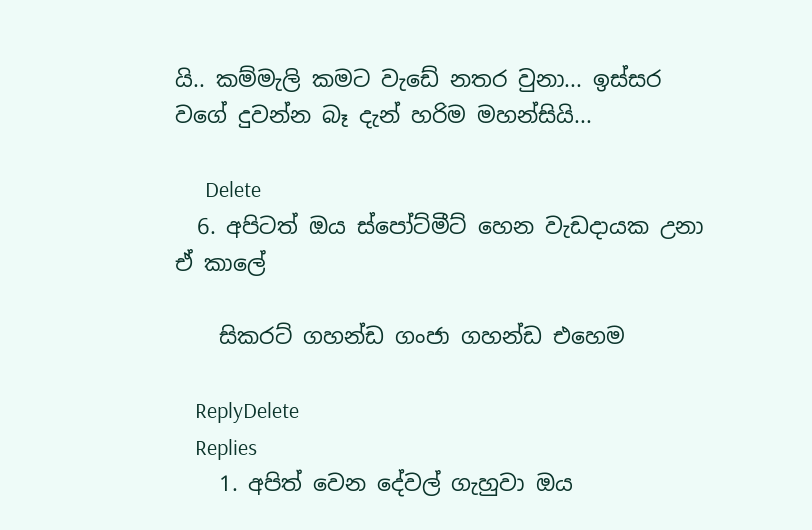යි.. කම්මැලි කමට වැඩේ නතර වුනා... ඉස්සර වගේ දුවන්න බෑ දැන් හරිම මහන්සියි...

      Delete
  6. අපිටත් ඔය ස්පෝට්මීට් හෙන වැඩදායක උනා ඒ කාලේ

    සිකරට් ගහන්ඩ ගංජා ගහන්ඩ එහෙම

    ReplyDelete
    Replies
    1. අපිත් වෙන දේවල් ගැහුවා ඔය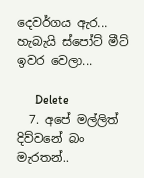දෙවර්ගය ඇර... හැබැයි ස්පෝට් මීට් ඉවර වෙලා...

      Delete
  7. අපේ මල්ලිත් දිව්වනේ බං මැරතන්..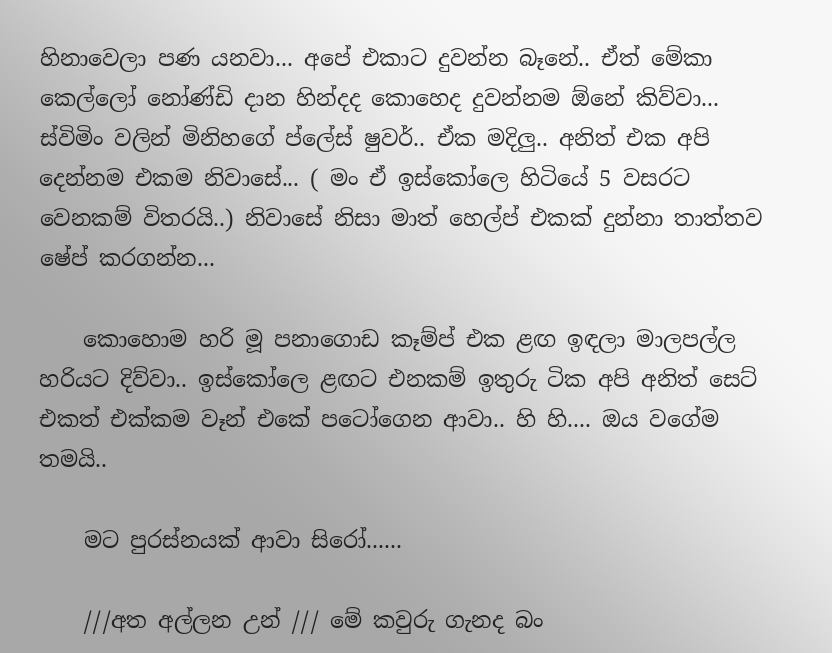හිනාවෙලා පණ යනවා... අපේ එකාට දුවන්න බෑනේ.. ඒත් මේකා කෙල්ලෝ නෝණ්ඩි දාන හින්දද කොහෙද දුවන්නම ඕනේ කිව්වා... ස්විමිං වලින් මිනිහගේ ප්ලේස් ෂුවර්.. ඒක මදිලු.. අනිත් එක අපි දෙන්නම එකම නිවාසේ... ( මං ඒ ඉස්කෝලෙ හිටියේ 5 වසරට වෙනකම් විතරයි..) නිවාසේ නිසා මාත් හෙල්ප් එකක් දුන්නා තාත්තව ෂේප් කරගන්න...

    කොහොම හරි මූ පනාගොඩ කෑම්ප් එක ළඟ ඉඳලා මාලපල්ල හරියට දිව්වා.. ඉස්කෝලෙ ළඟට එනකම් ඉතුරු ටික අපි අනිත් සෙට් එකත් එක්කම වෑන් එකේ පටෝගෙන ආවා.. හි හි.... ඔය වගේම තමයි..

    මට පුරස්නයක් ආවා සිරෝ......

    ///අත අල්ලන උන් /// මේ කවුරු ගැනද බං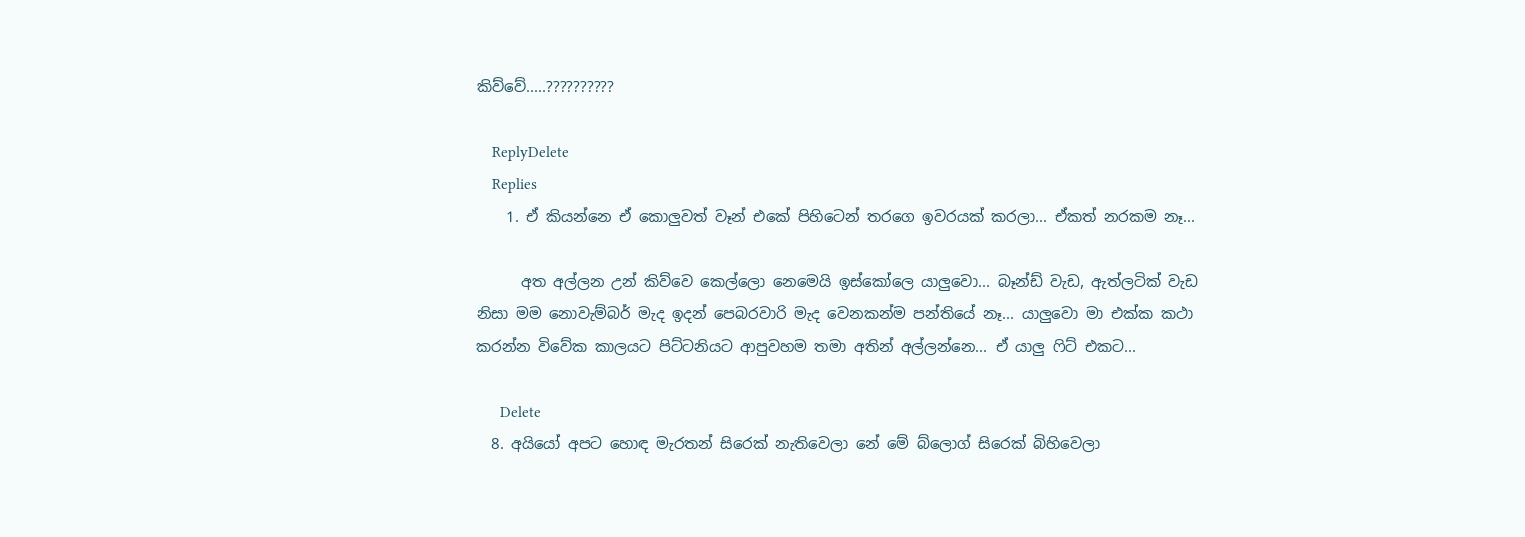කිව්වේ.....??????????

    ReplyDelete
    Replies
    1. ඒ කියන්නෙ ඒ කොලුවත් වෑන් එකේ පිහිටෙන් තරගෙ ඉවරයක් කරලා... ඒකත් නරකම නෑ...

      අත අල්ලන උන් කිව්වෙ කෙල්ලො නෙමෙයි ඉස්කෝලෙ යාලුවො... බෑන්ඩ් වැඩ, ඇත්ලටික් වැඩ නිසා මම නොවැම්බර් මැද ඉදන් පෙබරවාරි මැද වෙනකන්ම පන්තියේ නෑ... යාලුවො මා එක්ක කථා කරන්න විවේක කාලයට පිට්ටනියට ආපුවහම තමා අතින් අල්ලන්නෙ... ඒ යාලු ෆිට් එකට...

      Delete
  8. අයියෝ අපට හොඳ මැරතන් සිරෙක් නැතිවෙලා නේ මේ බ්ලොග් සිරෙක් බිහිවෙලා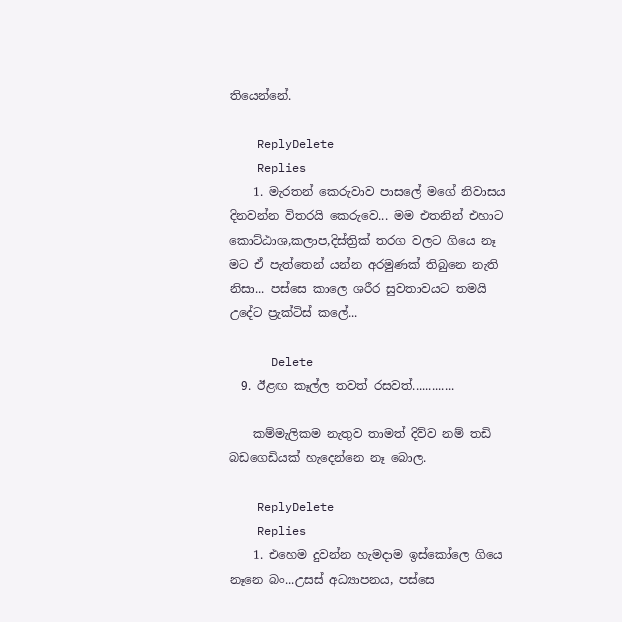තියෙන්නේ.

    ReplyDelete
    Replies
    1. මැරතන් කෙරුවාව පාසලේ මගේ නිවාසය දිනවන්න විතරයි කෙරුවෙ... මම එතනින් එහාට කොට්ඨාශ,කලාප,දිස්ත්‍රික් තරග වලට ගියෙ නෑ මට ඒ පැත්තෙන් යන්න අරමුණක් තිබුනෙ නැති නිසා... පස්සෙ කාලෙ ශරීර සුවතාවයට තමයි උදේට ප්‍රැක්ටිස් කලේ...

      Delete
  9. ඊළඟ කෑල්ල තවත් රසවත්.............

    කම්මැලිකම නැතුව තාමත් දිව්ව නම් තඩි බඩගෙඩියක් හැදෙන්නෙ නෑ බොල.

    ReplyDelete
    Replies
    1. එහෙම දුවන්න හැමදාම ඉස්කෝලෙ ගියෙ නෑනෙ බං...උසස් අධ්‍යාපනය, පස්සෙ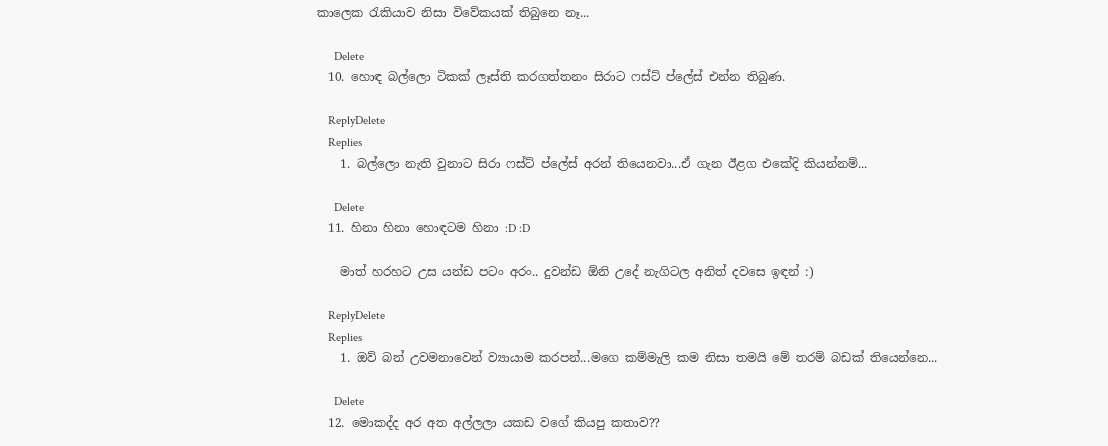කාලෙක රැකියාව නිසා විවේකයක් තිබුනෙ නෑ...

      Delete
  10. හොඳ බල්ලො ටිකක් ලෑස්ති කරගත්තනං සිරාට ෆස්ට් ප්ලේස් එන්න තිබුණ.

    ReplyDelete
    Replies
    1. බල්ලො නැති වුනාට සිරා ෆස්ට් ප්ලේස් අරන් තියෙනවා...ඒ ගැන ඊළග එකේදි කියන්නම්...

      Delete
  11. හිනා හිනා හොඳටම හිනා :D :D

    මාත් හරහට උස යන්ඩ පටං අරං.. දුවන්ඩ ඕනි උදේ නැගිටල අනිත් දවසෙ ඉඳන් :)

    ReplyDelete
    Replies
    1. ඔව් බන් උවමනාවෙන් ව්‍යායාම කරපන්...මගෙ කම්මැලි කම නිසා තමයි මේ තරම් බඩක් තියෙන්නෙ...

      Delete
  12. මොකද්ද අර අත අල්ලලා යකඩ වගේ කියපු කතාව??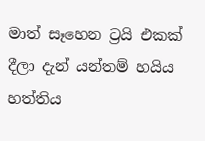මාත් සෑහෙන ට්‍රයි එකක් දීලා දැන් යන්තම් හයිය හත්තිය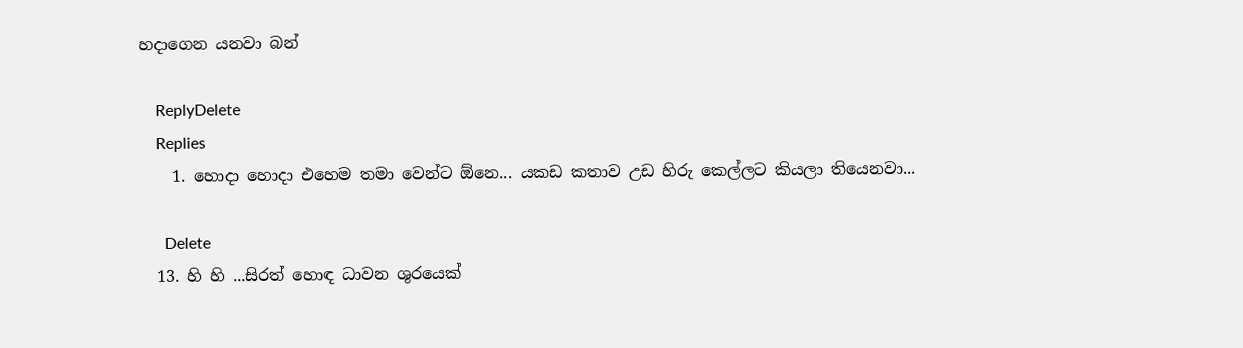හදාගෙන යනවා බන්

    ReplyDelete
    Replies
    1. හොදා හොදා එහෙම තමා වෙන්ට ඕනෙ... යකඩ කතාව උඩ හිරු කෙල්ලට කියලා තියෙනවා...

      Delete
  13. හි හි ...සිරත් හොඳ ධාවන ශුරයෙක්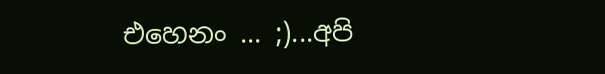එහෙනං ... ;)...අපි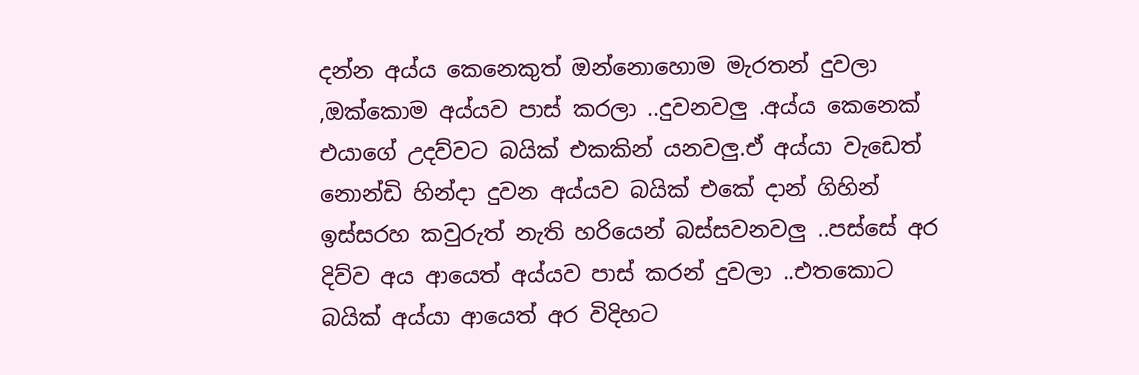දන්න අය්ය කෙනෙකුත් ඔන්නොහොම මැරතන් දුවලා ,ඔක්කොම අය්යව පාස් කරලා ..දුවනවලු .අය්ය කෙනෙක් එයාගේ උදව්වට බයික් එකකින් යනවලු.ඒ අය්යා වැඩෙත් නොන්ඩි හින්දා දුවන අය්යව බයික් එකේ දාන් ගිහින් ඉස්සරහ කවුරුත් නැති හරියෙන් බස්සවනවලු ..පස්සේ අර දිව්ව අය ආයෙත් අය්යව පාස් කරන් දුවලා ..එතකොට බයික් අය්යා ආයෙත් අර විදිහට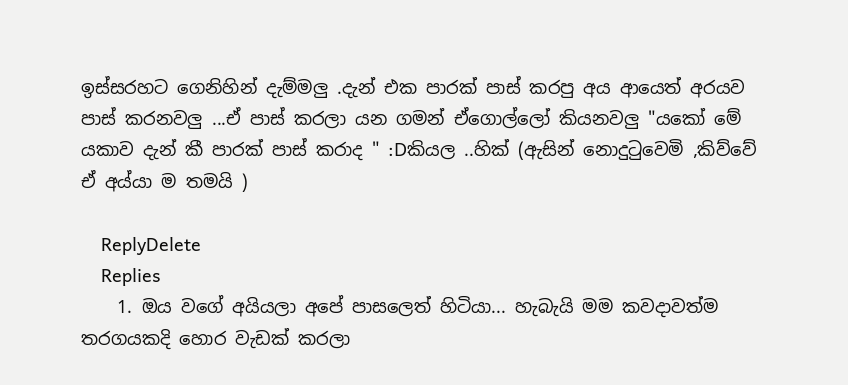ඉස්සරහට ගෙනිහින් දැම්මලු .දැන් එක පාරක් පාස් කරපු අය ආයෙත් අරයව පාස් කරනවලු ...ඒ පාස් කරලා යන ගමන් ඒගොල්ලෝ කියනවලු "යකෝ මේ යකාව දැන් කී පාරක් පාස් කරාද " :Dකියල ..හික් (ඇසින් නොදුටුවෙමි ,කිව්වේ ඒ අය්යා ම තමයි )

    ReplyDelete
    Replies
    1. ඔය වගේ අයියලා අපේ පාසලෙත් හිටියා... හැබැයි මම කවදාවත්ම තරගයකදි හොර වැඩක් කරලා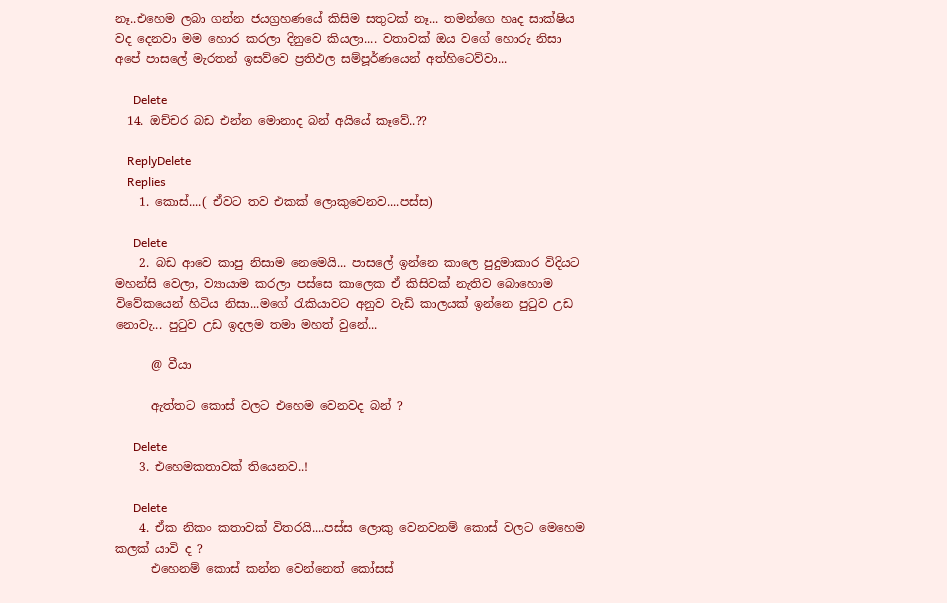නෑ..එහෙම ලබා ගන්න ජයග්‍ර‍හණයේ කිසිම සතුටක් නෑ... තමන්ගෙ හෘද සාක්ෂිය වද දෙනවා මම හොර කරලා දිනුවෙ කියලා.... වතාවක් ඔය වගේ හොරු නිසා අපේ පාසලේ මැරතන් ඉසව්වෙ ප්‍ර‍තිඵල සම්පූර්ණයෙන් අත්හිටෙව්වා...

      Delete
  14. ඔච්චර බඩ එන්න මොනාද බන් අයියේ කෑවේ..??

    ReplyDelete
    Replies
    1. කොස්....( ඒවට තව එකක් ලොකුවෙනව....පස්ස)

      Delete
    2. බඩ ආවෙ කාපු නිසාම නෙමෙයි... පාසලේ ඉන්නෙ කාලෙ පුදුමාකාර විදියට මහන්සි වෙලා, ව්‍යායාම කරලා පස්සෙ කාලෙක ඒ කිසිවක් නැතිව බොහොම විවේකයෙන් හිටිය නිසා...මගේ රැකියාවට අනුව වැඩි කාලයක් ඉන්නෙ පුටුව උඩ නොවැ... පුටුව උඩ ඉදලම තමා මහත් වුනේ...

      @ වීයා

      ඇත්තට කොස් වලට එහෙම වෙනවද බන් ?

      Delete
    3. එහෙමකතාවක් තියෙනව..!

      Delete
    4. ඒක නිකං කතාවක් විතරයි....පස්ස ලොකු වෙනවනම් කොස් වලට මෙහෙම කලක් යාවි ද ?
      එහෙනම් කොස් කන්න වෙන්නෙත් කෝසස්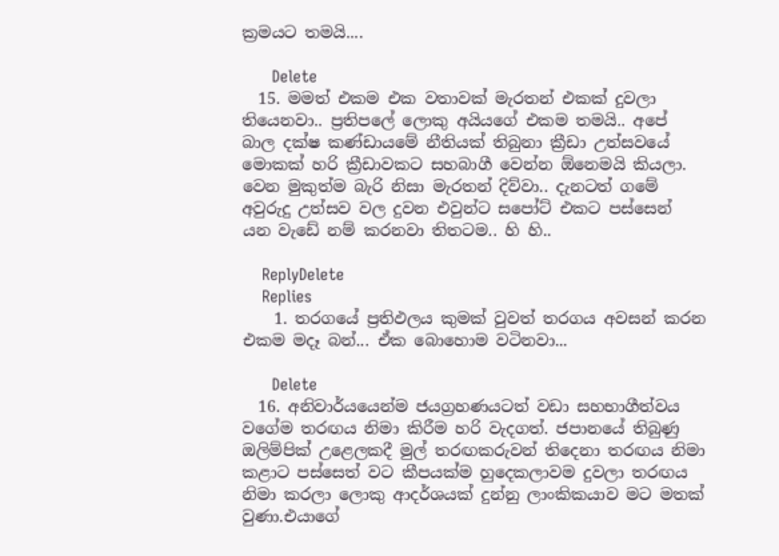ක්‍රමයට තමයි....

      Delete
  15. මමත් එකම එක වතාවක් මැරතන් එකක් දුවලා තියෙනවා.. ප්‍රතිපලේ ලොකු අයියගේ එකම තමයි.. අපේ බාල දක්ෂ කණ්ඩායමේ නීතියක් තිබුනා ක්‍රීඩා උත්සවයේ මොකක් හරි ක්‍රීඩාවකට සහබාගී වෙන්න ඕනෙමයි කියලා. වෙන මුකුත්ම බැරි නිසා මැරතන් දිව්වා.. දැනටත් ගමේ අවුරුදු උත්සව වල දුවන එවුන්ට සපෝට් එකට පස්සෙන් යන වැඩේ නම් කරනවා තිතටම.. හි හි..

    ReplyDelete
    Replies
    1. තරගයේ ප්‍ර‍තිඵලය කුමක් වුවත් තරගය අවසන් කරන එකම මදෑ බන්... ඒක බොහොම වටිනවා...

      Delete
  16. අනිවාර්යයෙන්ම ජයග්‍රහණයටත් වඩා සහභාගීත්වය වගේම තරඟය නිමා කිරීම හරි වැදගත්. ජපානයේ තිබුණු ඔලිම්පික් උළෙලකදී මුල් තරඟකරුවන් තිදෙනා තරඟය නිමා කළාට පස්සෙත් වට කීපයක්ම හුදෙකලාවම දුවලා තරඟය නිමා කරලා ලොකු ආදර්ශයක් දුන්නු ලාංකිකයාව මට මතක් වුණා.එයාගේ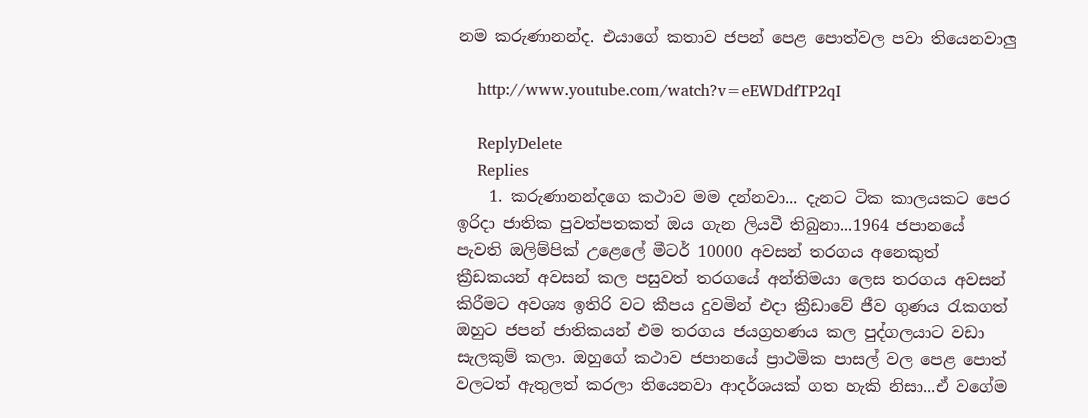නම කරුණානන්ද. එයාගේ කතාව ජපන් පෙළ පොත්වල පවා තියෙනවාලු

    http://www.youtube.com/watch?v=eEWDdfTP2qI

    ReplyDelete
    Replies
    1. කරුණානන්දගෙ කථාව මම දන්නවා... දැනට ටික කාලයකට පෙර ඉරිදා ජාතික පුවත්පතකත් ඔය ගැන ලියවී තිබුනා...1964 ජපානයේ පැවති ඔලිම්පික් උළෙලේ මීටර් 10000 අවසන් තරගය අනෙකුත් ක්‍රීඩකයන් අවසන් කල පසුවත් තරගයේ අන්තිමයා ලෙස තරගය අවසන් කිරීමට අවශ්‍ය ඉතිරි වට කීපය දුවමින් එදා ක්‍රීඩාවේ ජීව ගුණය රැකගත් ඔහුට ජපන් ජාතිකයන් එම තරගය ජයග්‍ර‍හණය කල පුද්ගලයාට වඩා සැලකුම් කලා. ඔහුගේ කථාව ජපානයේ ප්‍රාථමික පාසල් වල පෙළ පොත් වලටත් ඇතුලත් කරලා තියෙනවා ආදර්ශයක් ගත හැකි නිසා...ඒ වගේම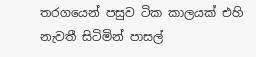තරගයෙන් පසුව ටික කාලයක් එහි නැවතී සිටිමින් පාසල්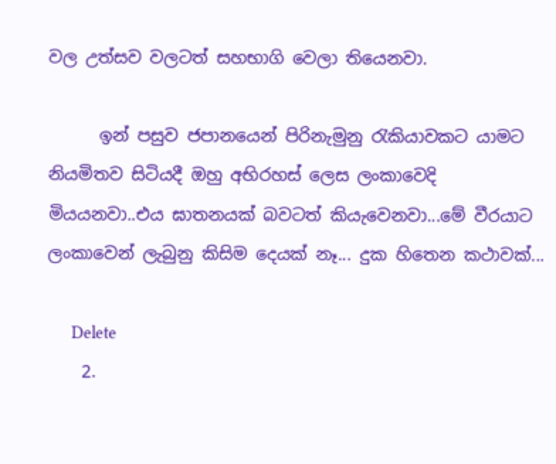වල උත්සව වලටත් සහභාගි වෙලා තියෙනවා.

      ඉන් පසුව ජපානයෙන් පිරිනැමුනු රැකියාවකට යාමට නියමිතව සිටියදී ඔහු අභිරහස් ලෙස ලංකාවෙදි මියයනවා..එය ඝාතනයක් බවටත් කියැවෙනවා...මේ වීරයාට ලංකාවෙන් ලැබුනු කිසිම දෙයක් නෑ... දුක හිතෙන කථාවක්...

      Delete
    2.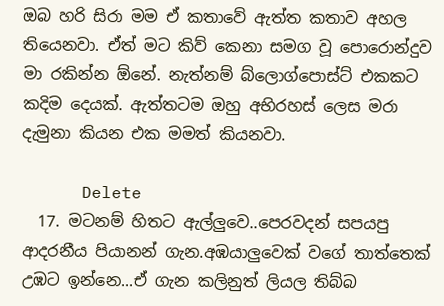ඔබ හරි සිරා මම ඒ කතාවේ ඇත්ත කතාව අහල තියෙනවා. ඒත් මට කිව් කෙනා සමග වූ පොරොන්දුව මා රකින්න ඕනේ. නැත්නම් බ්ලොග්පොස්ට් එකකට කදිම දෙයක්. ඇත්තටම ඔහු අභිරහස් ලෙස මරා දැමුනා කියන එක මමත් කියනවා.

      Delete
  17. මටනම් හිතට ඇල්ලුවෙ..පෙරවදන් සපයපු ආදරනීය පියානන් ගැන.අඹයාලුවෙක් වගේ තාත්තෙක් උඹට ඉන්නෙ...ඒ ගැන කලිනුත් ලියල තිබ්බ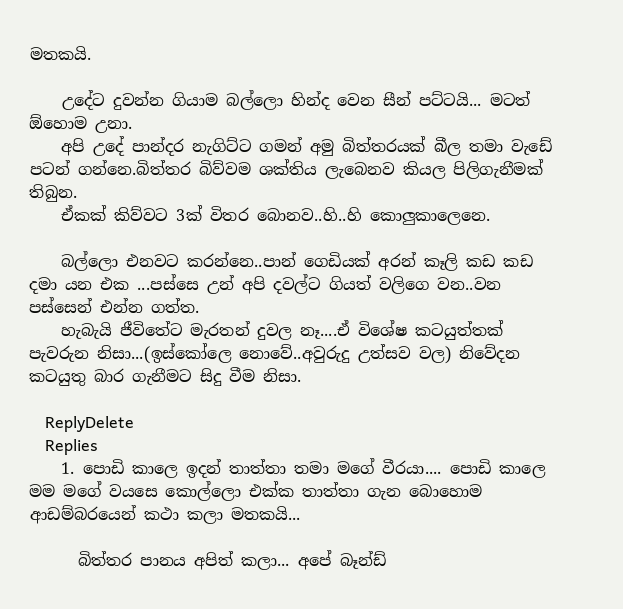මතකයි.

    උදේට දුවන්න ගියාම බල්ලො හින්ද වෙන සීන් පට්ටයි... මටත් ඕහොම උනා.
    අපි උදේ පාන්දර නැගිට්ට ගමන් අමු බිත්තරයක් බීල තමා වැඩේ පටන් ගන්නෙ.බිත්තර බිව්වම ශක්තිය ලැබෙනව කියල පිලිගැනීමක් තිබුන.
    ඒකක් කිව්වට 3ක් විතර බොනව..හි..හි කොලුකාලෙනෙ.

    බල්ලො එනවට කරන්නෙ..පාන් ගෙඩියක් අරන් කෑලි කඩ කඩ දමා යන එක ...පස්සෙ උන් අපි දවල්ට ගියත් වලිගෙ වන..වන පස්සෙන් එන්න ගත්ත.
    හැබැයි ජීවිතේට මැරතන් දුවල නෑ....ඒ විශේෂ කටයුත්තක් පැවරුන නිසා...(ඉස්කෝලෙ නොවේ..අවුරුදු උත්සව වල) නිවේදන කටයුතු බාර ගැනීමට සිදු වීම නිසා.

    ReplyDelete
    Replies
    1. පොඩි කාලෙ ඉදන් තාත්තා තමා මගේ වීරයා.... පොඩි කාලෙ මම මගේ වයසෙ කොල්ලො එක්ක තාත්තා ගැන බොහොම ආඩම්බරයෙන් කථා කලා මතකයි...

      බිත්තර පානය අපිත් කලා... අපේ බෑන්ඩ්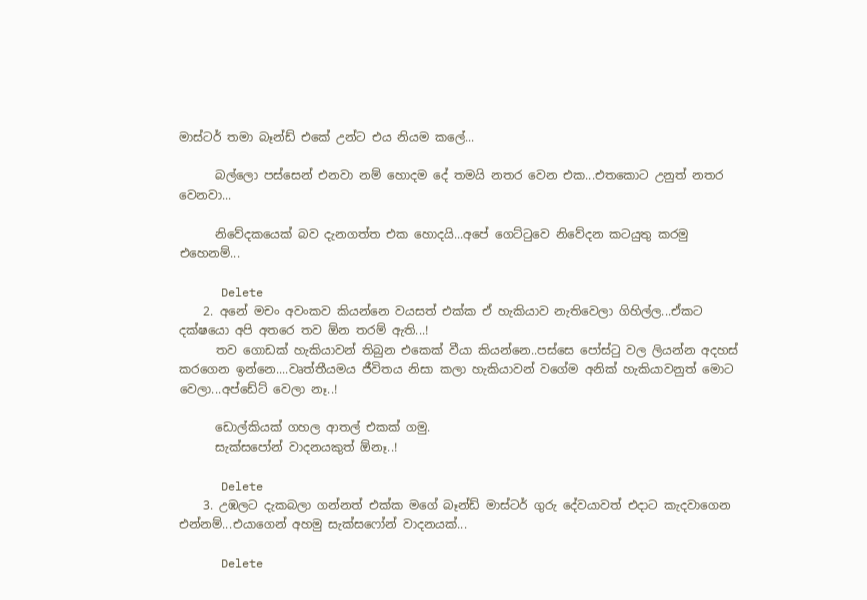මාස්ටර් තමා බෑන්ඩ් එකේ උන්ට එය නියම කලේ...

      බල්ලො පස්සෙන් එනවා නම් හොදම දේ තමයි නතර වෙන එක...එතකොට උනුත් නතර වෙනවා...

      නිවේදකයෙක් බව දැනගත්ත එක හොදයි...අපේ ගෙට්ටුවෙ නිවේදන කටයුතු කරමු එහෙනම්...

      Delete
    2. අනේ මචං අවංකව කියන්නෙ වයසත් එක්ක ඒ හැකියාව නැතිවෙලා ගිහිල්ල...ඒකට දක්ෂයො අපි අතරෙ තව ඕන තරම් ඇති...!
      තව ගොඩක් හැකියාවන් තිබුන එකෙක් වීයා කියන්නෙ..පස්සෙ පෝස්‍ටු වල ලියන්න අදහස් කරගෙන ඉන්නෙ....වෘත්තීයමය ජීවිතය නිසා කලා හැකියාවන් වගේම අනික් හැකියාවනුත් මොට වෙලා...අප්ඩේට් වෙලා නෑ..!

      ඩොල්කියක් ගහල ආතල් එකක් ගමු.
      සැක්සපෝන් වාදනයකුත් ඕනෑ..!

      Delete
    3. උඹලට දැකබලා ගන්නත් එක්ක මගේ බෑන්ඩ් මාස්ටර් ගුරු දේවයාවත් එදාට කැදවාගෙන එන්නම්...එයාගෙන් අහමු සැක්සෆෝන් වාදනයක්...

      Delete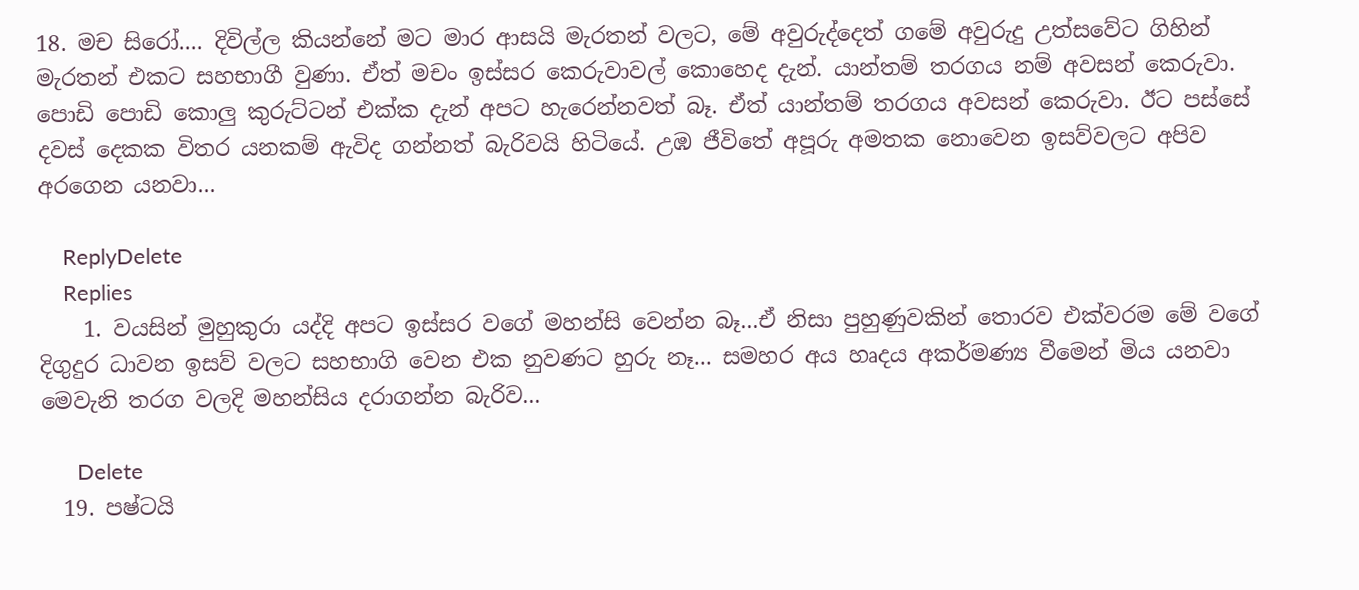18. මච සිරෝ.... දිවිල්ල කියන්නේ මට මාර ආසයි මැරතන් වලට, මේ අවුරුද්දෙත් ගමේ අවුරුදු උත්සවේට ගිහින් මැරතන් එකට සහභාගී වුණා. ඒත් මචං ඉස්සර කෙරුවාවල් කොහෙද දැන්. යාන්තම් තරගය නම් අවසන් කෙරුවා. පොඩි පොඩි කොලු කුරුට්ටන් එක්ක දැන් අපට හැරෙන්නවත් බෑ. ඒත් යාන්තම් තරගය අවසන් කෙරුවා. ඊට පස්සේ දවස් දෙකක විතර යනකම් ඇවිද ගන්නත් බැරිවයි හිටියේ. උඹ ජීවිතේ අපූරු අමතක නොවෙන ඉසව්වලට අපිව අරගෙන යනවා...

    ReplyDelete
    Replies
    1. වයසින් මුහුකුරා යද්දි අපට ඉස්සර වගේ මහන්සි වෙන්න බෑ...ඒ නිසා පුහුණුවකින් තොරව එක්වරම මේ වගේ දිගුදුර ධාවන ඉසව් වලට සහභාගි වෙන එක නුවණට හුරු නෑ... සමහර අය හෘදය අකර්මණ්‍ය වීමෙන් මිය යනවා මෙවැනි තරග වලදි මහන්සිය දරාගන්න බැරිව...

      Delete
  19. පෂ්ටයි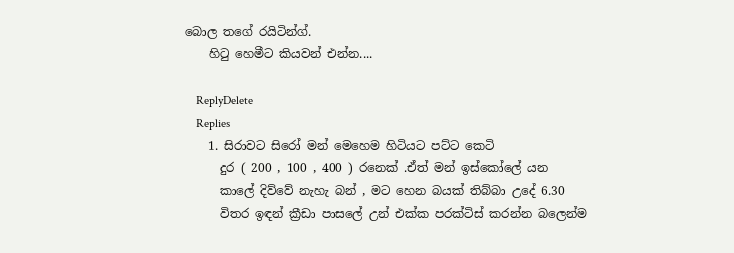බොල තගේ රයිටින්ග්.
    හිටු හෙමීට කියවන් එන්න....

    ReplyDelete
    Replies
    1. සිරාවට සිරෝ මන් මෙහෙම හිටියට පට්ට කෙටි
      දුර ( 200 , 100 , 400 ) රනෙක් .ඒත් මන් ඉස්කෝලේ යන
      කාලේ දිව්වේ නැහැ බන් , මට හෙන බයක් තිබ්බා උදේ 6.30
      විතර ඉඳන් ක්‍රීඩා පාසලේ උන් එක්ක පරක්ටිස් කරන්න බලෙන්ම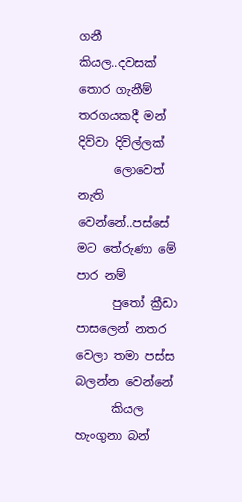ගනී කියල..දවසක් තොර ගැනීම් තරගයකදී මන් දිව්වා දිවිල්ලක්
      ලොවෙත් නැති වෙන්නේ..පස්සේ මට තේරුණා මේ පාර නම්
      පුතෝ ක්‍රීඩා පාසලෙන් නතර වෙලා තමා පස්ස බලන්න වෙන්නේ
      කියල හැංගුනා බන්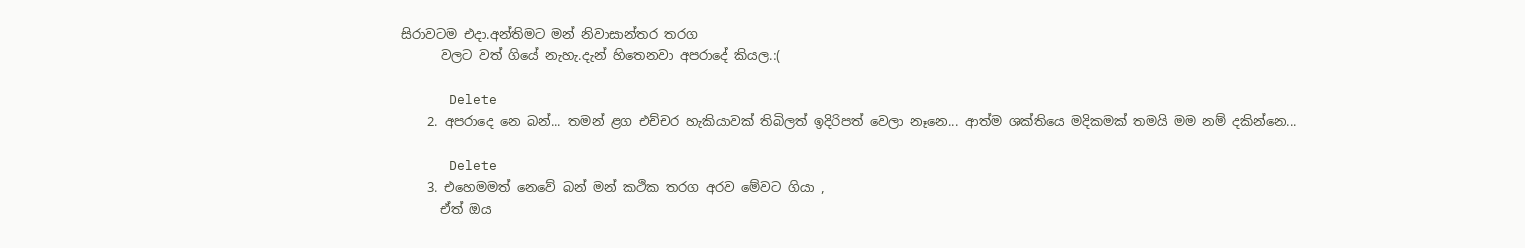සිරාවටම එදා.අන්තිමට මන් නිවාසාන්තර තරග
      වලට වත් ගියේ නැහැ.දැන් හිතෙනවා අපරාදේ කියල.:(

      Delete
    2. අපරාදෙ නෙ බන්... තමන් ළග එච්චර හැකියාවක් තිබිලත් ඉදිරිපත් වෙලා නෑනෙ... ආත්ම ශක්තියෙ මදිකමක් තමයි මම නම් දකින්නෙ...

      Delete
    3. එහෙමමත් නෙවේ බන් මන් කථික තරග අරව මේවට ගියා ,
      ඒත් ඔය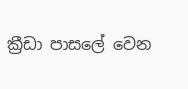ක්‍රීඩා පාසලේ වෙන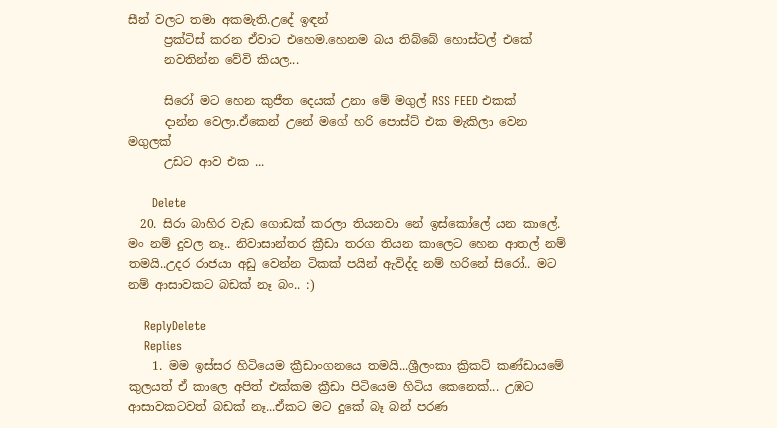සීන් වලට තමා අකමැති.උදේ ඉඳන්
      ප්‍රක්ටිස් කරන ඒවාට එහෙම.හෙනම බය තිබ්බේ හොස්ටල් එකේ
      නවතින්න වේවි කියල...

      සිරෝ මට හෙන කුජීත දෙයක් උනා මේ මගුල් RSS FEED එකක්
      දාන්න වෙලා.ඒකෙන් උනේ මගේ හරි පොස්ට් එක මැකිලා වෙන මගුලක්
      උඩට ආව එක ...

      Delete
  20. සිරා බාහිර වැඩ ගොඩක් කරලා තියනවා නේ ඉස්කෝලේ යන කාලේ. මං නම් දුවල නෑ.. නිවාසාන්තර ක්‍රීඩා තරග තියන කාලෙට හෙන ආතල් නම් තමයි..උදර රාජයා අඩු වෙන්න ටිකක් පයින් ඇවිද්ද නම් හරිනේ සිරෝ.. මට නම් ආසාවකට බඩක් නෑ බං.. :)

    ReplyDelete
    Replies
    1. මම ඉස්සර හිටියෙම ක්‍රීඩාංගනයෙ තමයි...ශ්‍රීලංකා ක්‍රිකට් කණ්ඩායමේ කුලයත් ඒ කාලෙ අපිත් එක්කම ක්‍රීඩා පිටියෙම හිටිය කෙනෙක්... උඹට ආසාවකටවත් බඩක් නෑ...ඒකට මට දුකේ බෑ බන් පරණ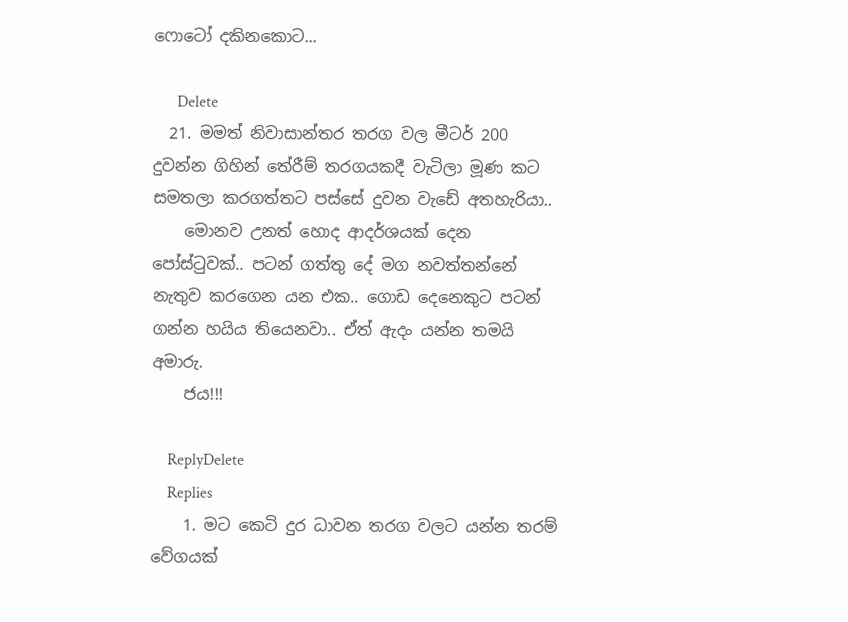ෆොටෝ දකිනකොට...

      Delete
  21. මමත් නිවාසාන්තර තරග වල මීටර් 200 දුවන්න ගිහින් ‍තේරීම් තරගයකදී වැටිලා මූණ කට සමතලා කරගත්තට පස්සේ දුවන වැඩේ අතහැරියා..
    මොනව උනත් හොද ආදර්ශයක් දෙන පෝස්ටුවක්.. පටන් ගත්තු දේ මග නවත්තන්නේ නැතුව කරගෙන යන එක.. ගොඩ දෙනෙකුට පටන් ගන්න හයිය තියෙනවා.. ඒත් ඇදං යන්න තමයි අමාරු.
    ජය!!!

    ReplyDelete
    Replies
    1. මට කෙටි දුර ධාවන තරග වලට යන්න තරම් වේගයක්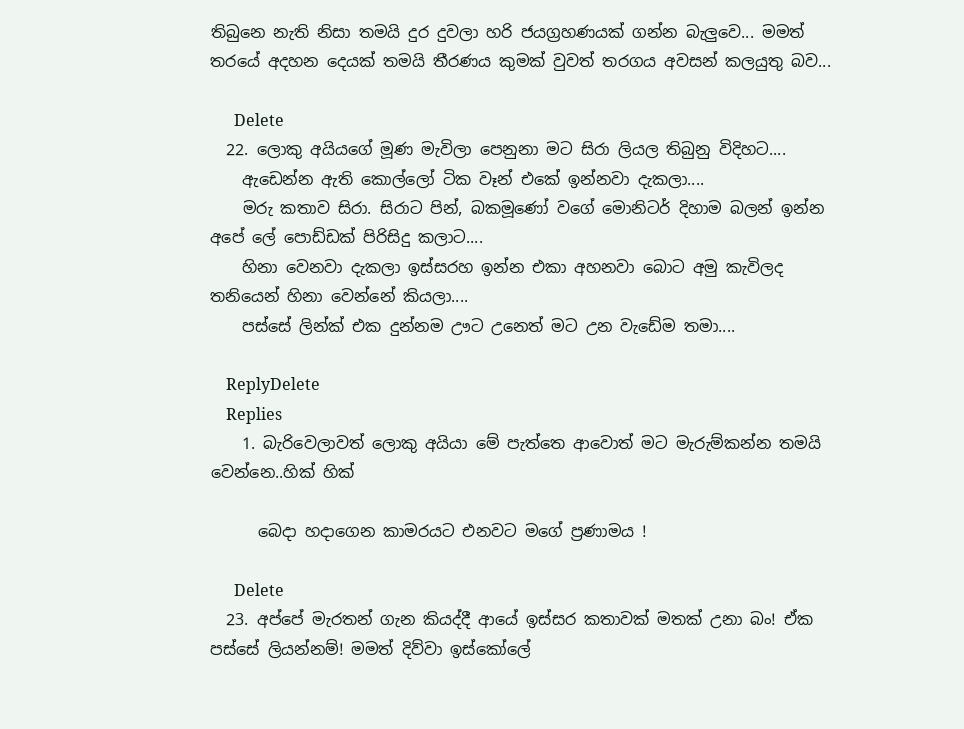තිබුනෙ නැති නිසා තමයි දුර දුවලා හරි ජයග්‍ර‍හණයක් ගන්න බැලුවෙ... මමත් තරයේ අදහන දෙයක් තමයි තීරණය කුමක් වුවත් තරගය අවසන් කලයුතු බව...

      Delete
  22. ලොකු අයියගේ මූණ මැවිලා පෙනුනා මට සිරා ලියල තිබුනු විදිහට....
    ඇඩෙන්න ඇති කොල්ලෝ ටික වෑන් එකේ ඉන්නවා දැකලා....
    මරු කතාව සිරා. සිරාට පින්, බකමූණෝ වගේ මොනිටර් දිහාම බලන් ඉන්න අපේ ලේ පොඩ්ඩක් පිරිසිදු කලාට....
    හිනා වෙනවා දැකලා ඉස්සරහ ඉන්න එකා අහනවා බොට අමු කැවිලද තනියෙන් හිනා වෙන්නේ කියලා....
    පස්සේ ලින්ක් එක දුන්නම ඌට උනෙත් මට උන වැඩේම තමා....

    ReplyDelete
    Replies
    1. බැරිවෙලාවත් ලොකු අයියා මේ පැත්තෙ ආවොත් මට මැරුම්කන්න තමයි වෙන්නෙ..හික් හික්

      බෙදා හදාගෙන කාමරයට එනවට මගේ ප්‍ර‍ණාමය !

      Delete
  23. අප්පේ මැරතන් ගැන කියද්දී ආයේ ඉස්සර කතාවක් මතක් උනා බං! ඒක පස්සේ ලියන්නම්! මමත් දිව්වා ඉස්කෝලේ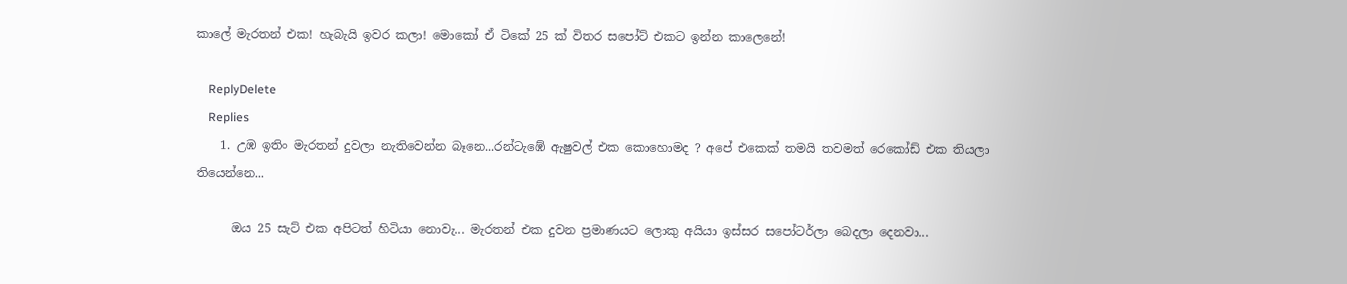කාලේ මැරතන් එක! හැබැයි ඉවර කලා! මොකෝ ඒ ටිකේ 25 ක් විතර සපෝට් එකට ඉන්න කාලෙනේ!

    ReplyDelete
    Replies
    1. උඹ ඉතිං මැරතන් දුවලා නැතිවෙන්න බෑනෙ...රන්ටැඹේ ඇෂුවල් එක කොහොමද ? අපේ එකෙක් තමයි තවමත් රෙකෝඩ් එක තියලා තියෙන්නෙ...

      ඔය 25 සැට් එක අපිටත් හිටියා නොවැ... මැරතන් එක දුවන ප්‍ර‍මාණයට ලොකු අයියා ඉස්සර සපෝටර්ලා බෙදලා දෙනවා...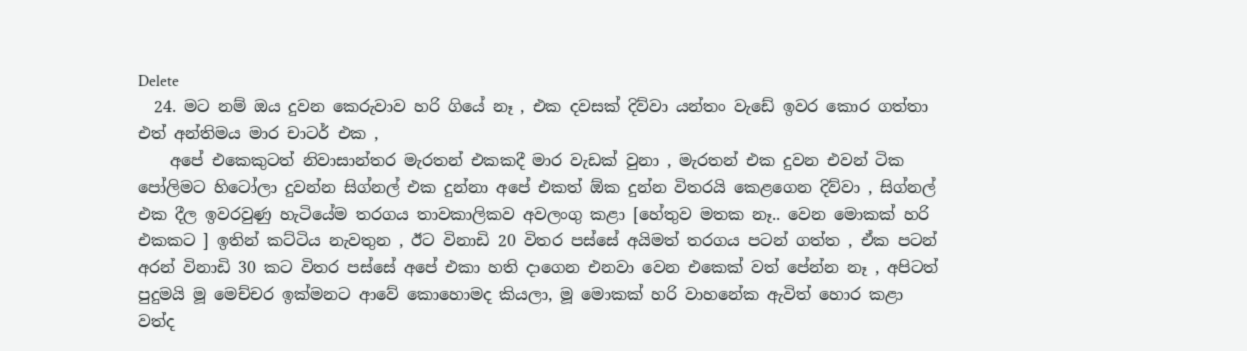Delete
  24. මට නම් ඔය දුවන කෙරුවාව හරි ගියේ නෑ , එක දවසක් දිව්වා යන්තං වැඩේ ඉවර කොර ගත්තා එත් අන්තිමය මාර චාටර් එක ,
    අපේ එකෙකුටත් නිවාසාන්තර මැරතන් එකකදී මාර වැඩක් වුනා , මැරතන් එක දුවන එවන් ටික පෝලිමට හිටෝලා දුවන්න සිග්නල් එක දුන්නා අපේ එකත් ඕක දුන්න විතරයි කෙළගෙන දිව්වා , සිග්නල් එක දීල ඉවරවුණු හැටියේම තරගය තාවකාලිකව අවලංගු කළා [හේතුව මතක නෑ.. වෙන මොකක් හරි එකකට ] ඉතින් කට්ටිය නැවතුන , ඊට විනාඩි 20 විතර පස්සේ අයිමත් තරගය පටන් ගත්ත , ඒක පටන් අරන් විනාඩි 30 කට විතර පස්සේ අපේ එකා හති දාගෙන එනවා වෙන එකෙක් වත් පේන්න නෑ , අපිටත් පුදුමයි මූ මෙච්චර ඉක්මනට ආවේ කොහොමද කියලා, මූ මොකක් හරි වාහනේක ඇවිත් හොර කළා වත්ද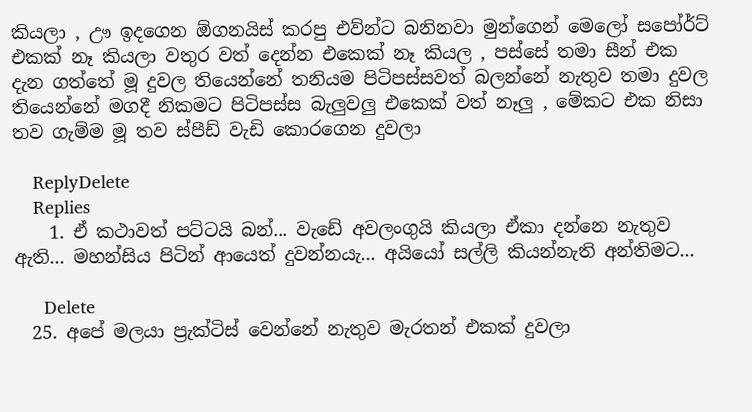කියලා , ඌ ඉදගෙන ඕගනයිස් කරපු එව්න්ට බනිනවා මුන්ගෙන් මෙලෝ සපෝර්ට් එකක් නෑ කියලා වතුර වත් දෙන්න එකෙක් නෑ කියල , පස්සේ තමා සීන් එක දැන ගත්තේ මූ දුවල තියෙන්නේ තනියම පිටිපස්සවත් බලන්නේ නැතුව තමා දුවල තියෙන්නේ මගදී නිකමට පිටිපස්ස බැලුවලු එකෙක් වත් නෑලු , මේකට එක නිසා තව ගැම්ම මූ තව ස්පීඩ් වැඩි කොරගෙන දුවලා

    ReplyDelete
    Replies
    1. ඒ කථාවත් පට්ටයි බන්... වැඩේ අවලංගුයි කියලා ඒකා දන්නෙ නැතුව ඇති... මහන්සිය පිටින් ආයෙත් දුවන්නයැ... අයියෝ සල්ලි කියන්නැති අන්තිමට...

      Delete
  25. අපේ මලයා ප්‍රැක්ටිස් වෙන්නේ නැතුව මැරතන් එකක් දුවලා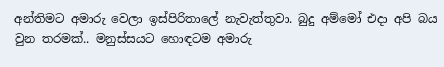අන්තිමට අමාරු වෙලා ඉස්පිරිතාලේ නැවැත්තුවා. බුදු අම්මෝ එදා අපි බය වුන තරමක්.. මනුස්සයට හොඳටම අමාරු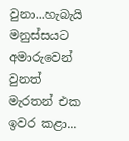වුනා...හැබැයි මනුස්සයට අමාරුවෙන් වුනත් මැරතන් එක ඉවර කළා...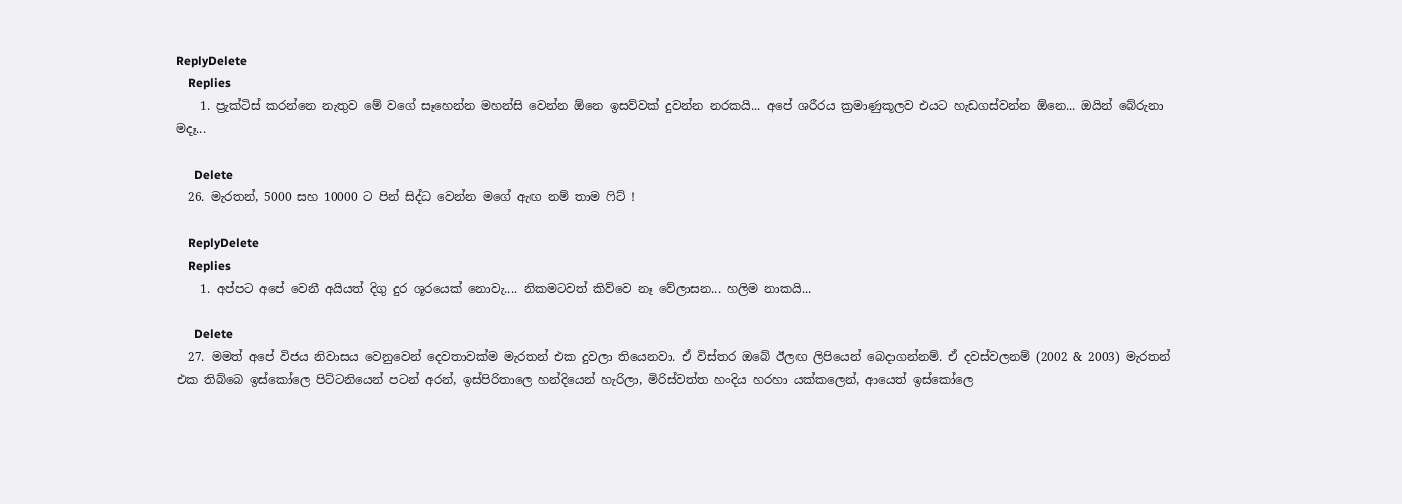ReplyDelete
    Replies
    1. ප්‍රැක්ටිස් කරන්නෙ නැතුව මේ වගේ සෑහෙන්න මහන්සි වෙන්න ඕනෙ ඉසව්වක් දුවන්න නරකයි... අපේ ශරීරය ක්‍ර‍මාණුකූලව එයට හැඩගස්වන්න ඕනෙ... ඔයින් බේරුනා මදෑ...

      Delete
  26. මැරතන්, 5000 සහ 10000 ට පින් සිද්ධ වෙන්න මගේ ඇඟ නම් තාම ෆිට් !

    ReplyDelete
    Replies
    1. අප්පට අපේ වෙනී අයියත් දිගු දුර ශූරයෙක් නොවැ.... නිකමටවත් කිව්වෙ නෑ වේලාසන... හලිම නාකයි...

      Delete
  27. මමත් අපේ විජය නිවාසය වෙනුවෙන් දෙවතාවක්ම මැරතන් එක දුවලා තියෙනවා. ඒ විස්තර ඔබේ ඊලඟ ලිපියෙන් බෙදාගන්නම්. ඒ දවස්වලනම් (2002 & 2003) මැරතන් එක තිබ්බෙ ඉස්කෝලෙ පිට්ටනියෙන් පටන් අරන්, ඉස්පිරිතාලෙ හන්දියෙන් හැරිලා, මිරිස්වත්ත හංදිය හරහා යක්කලෙන්, ආයෙත් ඉස්කෝලෙ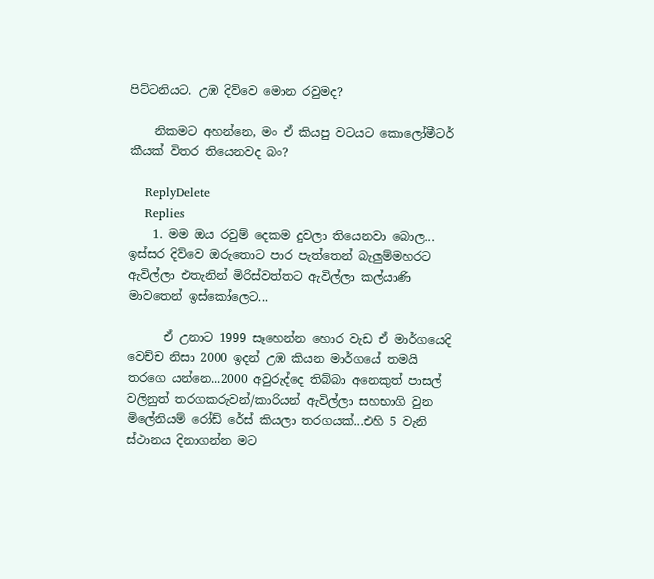පිට්ටනියට. උඹ දිව්වෙ මොන රවුමද?

    නිකමට අහන්නෙ, මං ඒ කියපු වටයට කොලෝමීටර් කීයක් විතර තියෙනවද බං?

    ReplyDelete
    Replies
    1. මම ඔය රවුම් දෙකම දුවලා තියෙනවා බොල... ඉස්සර දිව්වෙ ඔරුතොට පාර පැත්තෙන් බැලුම්මහරට ඇවිල්ලා එතැනින් මිරිස්වත්තට ඇවිල්ලා කල්යාණි මාවතෙන් ඉස්කෝලෙට...

      ඒ උනාට 1999 සෑහෙන්න හොර වැඩ ඒ මාර්ගයෙදි වෙච්ච නිසා 2000 ඉදන් උඹ කියන මාර්ගයේ තමයි තරගෙ යන්නෙ...2000 අවුරුද්දෙ තිබ්බා අනෙකුත් පාසල් වලිනුත් තරගකරුවන්/කාරියන් ඇවිල්ලා සහභාගි වුන මිලේනියම් රෝඩ් රේස් කියලා තරගයක්...එහි 5 වැනි ස්ථානය දිනාගන්න මට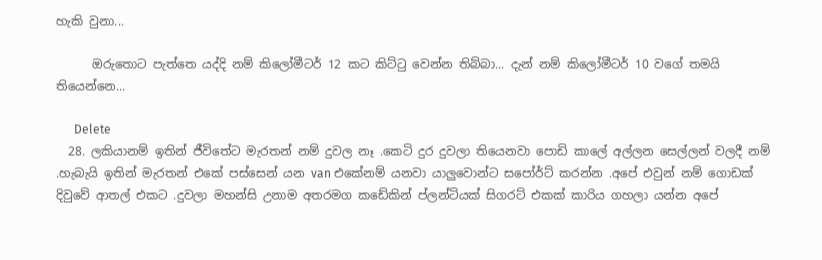හැකි වුනා...

      ඔරුතොට පැත්තෙ යද්දි නම් කිලෝමීටර් 12 කට කිට්ටු වෙන්න තිබ්බා... දැන් නම් කිලෝමීටර් 10 වගේ තමයි තියෙන්නෙ...

      Delete
  28. ලකියානම් ඉතින් ජීවිතේට මැරතන් නම් දුවල නෑ .කෙටි දුර දුවලා තියෙනවා පොඩි කාලේ අල්ලන සෙල්ලන් වලදී නම් .හැබැයි ඉතින් මැරතන් එකේ පස්සෙන් යන van එකේනම් යනවා යාලුවොන්ට සපෝර්ට් කරන්න .අපේ එවුන් නම් ගොඩක් දිවුවේ ආතල් එකට .දුවලා මහන්සි උනාම අතරමග කඩේකින් ප්ලන්ටියක් සිගරට් එකක් කාරිය ගහලා යන්න අපේ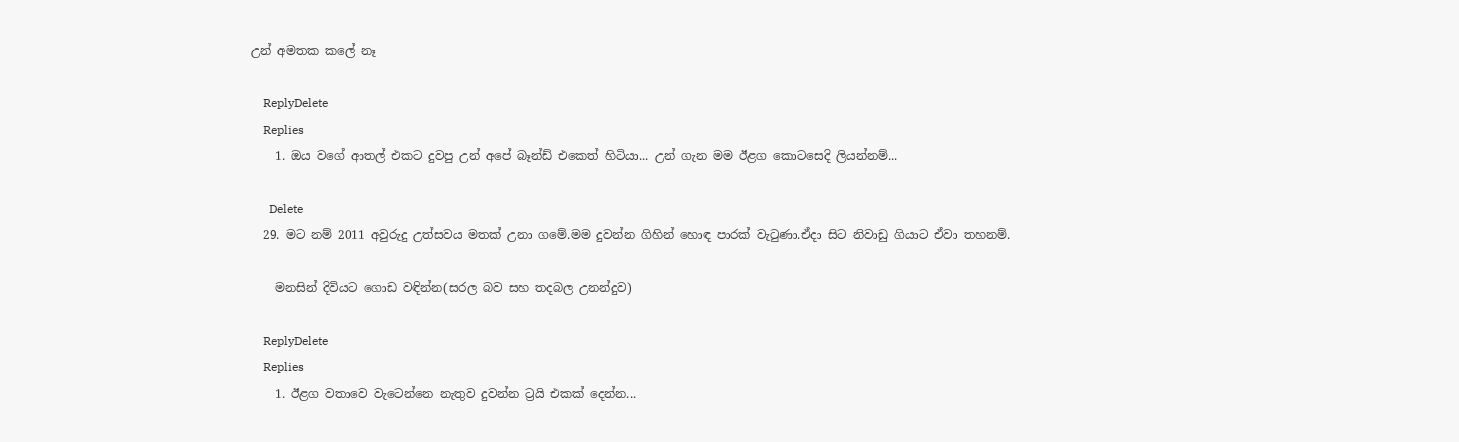උන් අමතක කලේ නෑ

    ReplyDelete
    Replies
    1. ඔය වගේ ආතල් එකට දුවපු උන් අපේ බෑන්ඩ් එකෙත් හිටියා... උන් ගැන මම ඊළග කොටසෙදි ලියන්නම්...

      Delete
  29. මට නම් 2011 අවුරුදු උත්සවය මතක් උනා ගමේ.මම දුවන්න ගිහින් හොඳ පාරක් වැටුණා.ඒදා සිට නිවාඩු ගියාට ඒවා තහනම්.

    මනසින් දිවියට ගොඩ වඳින්න(සරල බව සහ තදබල උනන්දුව)

    ReplyDelete
    Replies
    1. ඊළග වතාවෙ වැටෙන්නෙ නැතුව දුවන්න ට්‍ර‍යි එකක් දෙන්න...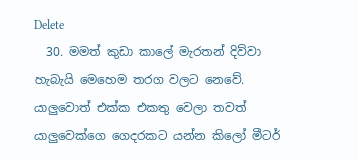Delete
  30. මමත් කුඩා කාලේ මැරතන් දිව්වා හැබැයි මෙහෙම තරග වලට නෙවේ. යාලුවොත් එක්ක එකතු වෙලා තවත් යාලුවෙක්ගෙ ගෙදරකට යන්න කිලෝ මීටර්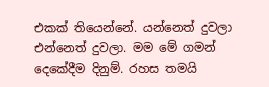එකක් තියෙන්නේ. යන්නෙත් දුවලා එන්නෙත් දුවලා. මම මේ ගමන් දෙකේදීම දිනුම්. රහස තමයි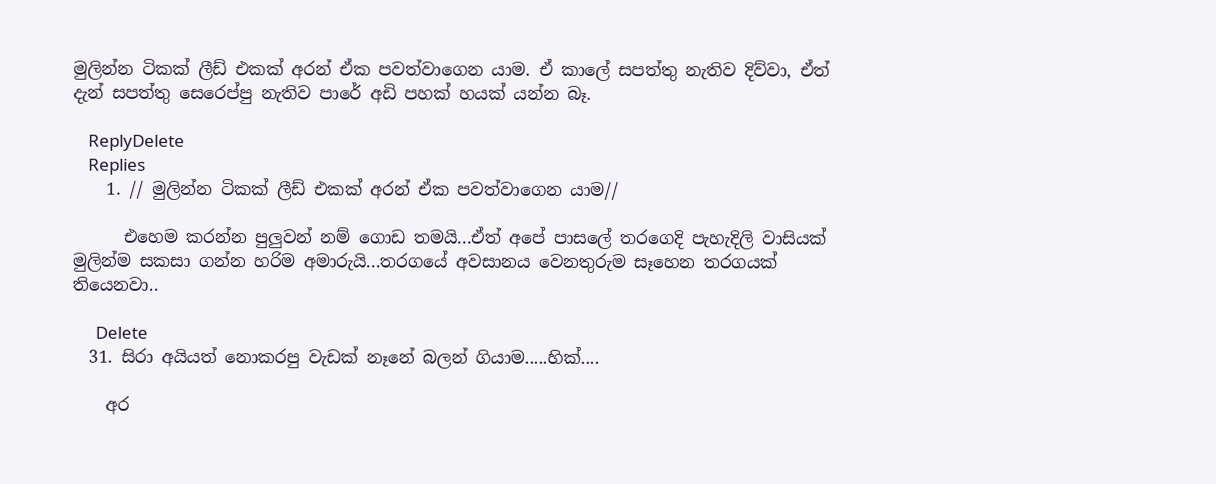මුලින්න ටිකක් ලීඩ් එකක් අරන් ඒක පවත්වාගෙන යාම. ඒ කාලේ සපත්තු නැතිව දිව්වා, ඒත් දැන් සපත්තු සෙරෙප්පු නැතිව පාරේ අඩි පහක් හයක් යන්න බෑ.

    ReplyDelete
    Replies
    1. // මුලින්න ටිකක් ලීඩ් එකක් අරන් ඒක පවත්වාගෙන යාම//

      එහෙම කරන්න පුලුවන් නම් ගොඩ තමයි...ඒත් අපේ පාසලේ තරගෙදි පැහැදිලි වාසියක් මුලින්ම සකසා ගන්න හරිම අමාරුයි...තරගයේ අවසානය වෙනතුරුම සෑහෙන තරගයක් තියෙනවා..

      Delete
  31. සිරා අයියත් නොකරපු වැඩක් නෑනේ බලන් ගියාම.....හික්....

    අර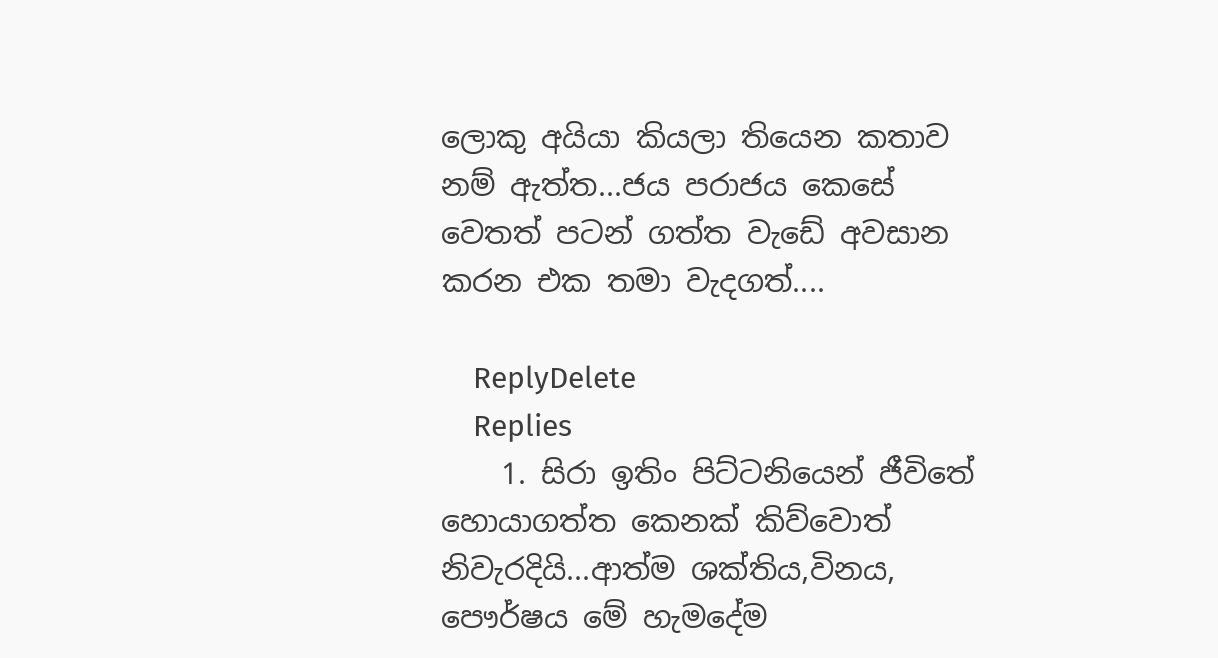ලොකු අයියා කියලා තියෙන කතාව නම් ඇත්ත...ජය පරාජය කෙසේ වෙතත් පටන් ගත්ත වැඩේ අවසාන කරන එක තමා වැදගත්....

    ReplyDelete
    Replies
    1. සිරා ඉතිං පිට්ටනියෙන් ජීවිතේ හොයාගත්ත කෙනක් කිව්වොත් නිවැරදියි...ආත්ම ශක්තිය,විනය, පෞර්ෂය මේ හැමදේම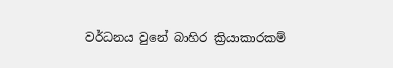වර්ධනය වුනේ බාහිර ක්‍රියාකාරකම්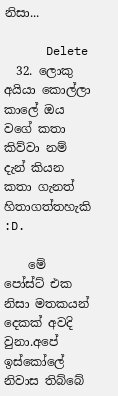නිසා...

      Delete
  32. ලොකු අයියා කොල්ලා කාලේ ඔය වගේ කතා කිව්වා නම් දැන් කියන කතා ගැනත් හිතාගත්තහැකි :D.

    මේ පෝස්ට් එක නිසා මතකයන් දෙකක් අවදි වුනා.අපේ ඉස්කෝලේ නිවාස තිබ්බේ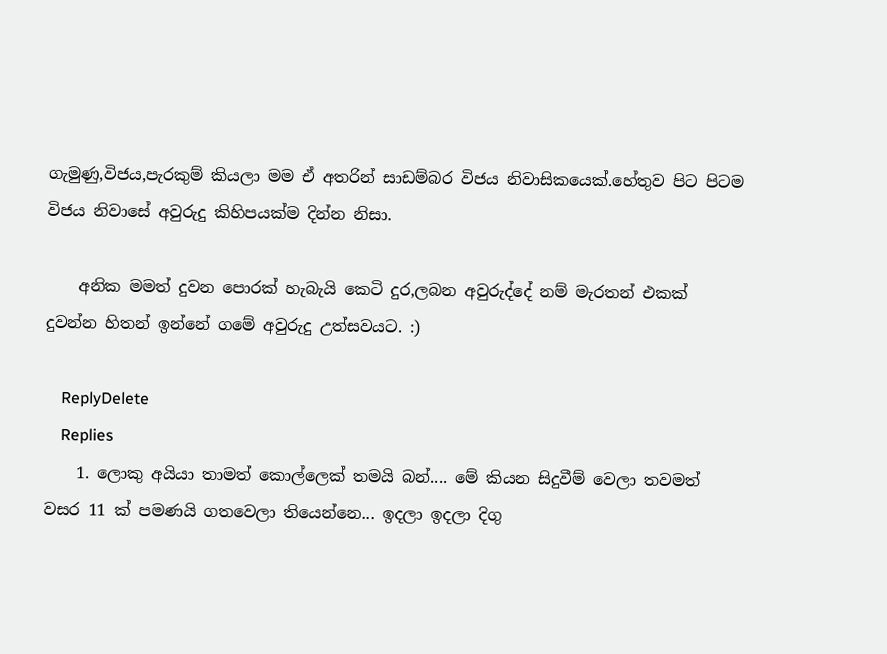ගැමුණු,විජය,පැරකුම් කියලා මම ඒ අතරින් සාඩම්බර විජය නිවාසිකයෙක්.හේතුව පිට පිටම විජය නිවාසේ අවුරුදු කිහිපයක්ම දින්න නිසා.

    අනික මමත් දුවන පොරක් හැබැයි කෙටි දුර,ලබන අවුරුද්දේ නම් මැරතන් එකක් දුවන්න හිතන් ඉන්නේ ගමේ අවුරුදු උත්සවයට. :)

    ReplyDelete
    Replies
    1. ලොකු අයියා තාමත් කොල්ලෙක් තමයි බන්.... මේ කියන සිදුවීම් වෙලා තවමත් වසර 11 ක් පමණයි ගතවෙලා තියෙන්නෙ... ඉදලා ඉදලා දිගු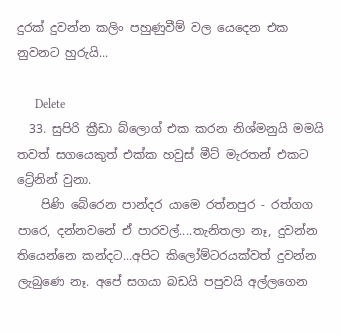දුරක් දුවන්න කලිං පහුණුවීම් වල යෙදෙන එක නුවනට හුරුයි...

      Delete
  33. සුපිරි ක්‍රීඩා බ්ලොග් එක කරන නිශ්මනුයි මමයි තවත් සගයෙකුත් එක්ක හවුස් මීට් මැරතන් එකට ට්‍රේනින් වුනා.
    පිණි බේරෙන පාන්දර යාමෙ රත්නපුර - රත්ගග පාරෙ, දන්නවනේ ඒ පාරවල්....තැනිතලා නෑ, දුවන්න තියෙන්නෙ කන්දට...අපිට කිලෝම්ටරයක්වත් දුවන්න ලැබුණෙ නෑ. අපේ සගයා බඩයි පපුවයි අල්ලගෙන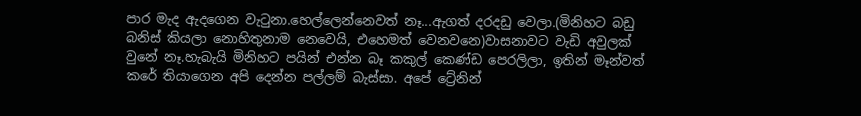පාර මැද ඇදගෙන වැටුනා.හෙල්ලෙන්නෙවත් නෑ...ඇගත් දරදඩු වෙලා.(මිනිහට බඩු බනිස් කියලා නොහිතුනාම නෙවෙයි, එහෙමත් වෙනවනෙ)වාසනාවට වැඩි අවුලක් වුනේ නෑ.හැබැයි මිනිහට පයින් එන්න බෑ කකුල් කෙණ්ඩ පෙරලිලා, ඉතින් මෑන්වත් කරේ තියාගෙන අපි දෙන්න පල්ලම් බැස්සා. අපේ ට්‍රේනින්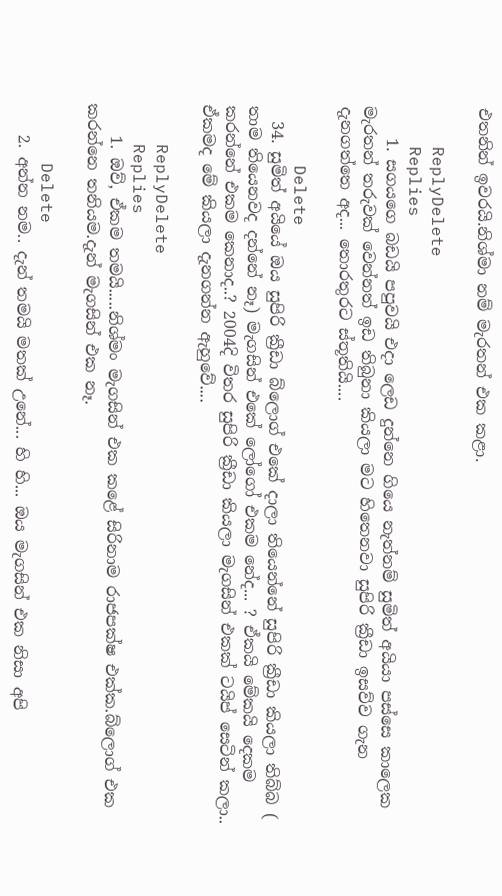එතනින් ඉවරයි.නිශ්මා නම් මැරතන් එක කළා.

    ReplyDelete
    Replies
    1. සගයගෙ බඩයි පපුවයි එදා ලෙඩ දුන්නෙ ගියෙ නැත්නම් සුමිත් අයියා පස්සෙ කාලෙක මැරතන් තරුවක් වෙන්නත් ඉඩ තිබුනා කියලා මට හිතෙනවා සුපිරි ක්‍රීඩා ඉසව්ව ගැන දැනගත්තෙ අද... තොරතුරට ස්තූතියි....

      Delete
  34. සුමිත් අයියේ ඔය සුපිරි ක්‍රීඩා බ්ලොග් එකේ දාලා තියෙන්නේ සුපිරි ක්‍රීඩා කියලා තිබ්බ ( තාම තියෙනවද දන්නේ නෑ) මැගසින් එකේ ලෝගෝ එකම නේද... ? ඒකයි මේකයි දෙකම කරන්නේ එකම කෙනාද..? 2004දි විතර සුපිරි ක්‍රීඩා කියලා මැගසින් එකක් ටයිප් සෙටින් කලා.. ඒකමද මේ කියලා දැනගන්න ඇහුවේ....

    ReplyDelete
    Replies
    1. ඔව්, ඒකම තමයි.....නිශ්මං මැගසින් එක කළේ සිරිනාම රාජපක්ෂ එක්ක.බ්ලොග් එක කරන්නෙ තනියම.දැන් මැගසින් එක නෑ.

      Delete
    2. අන්න නම.. දැන් තමයි මතක් උනේ... හි හි... ඔය මැගසින් එක නිසා අපි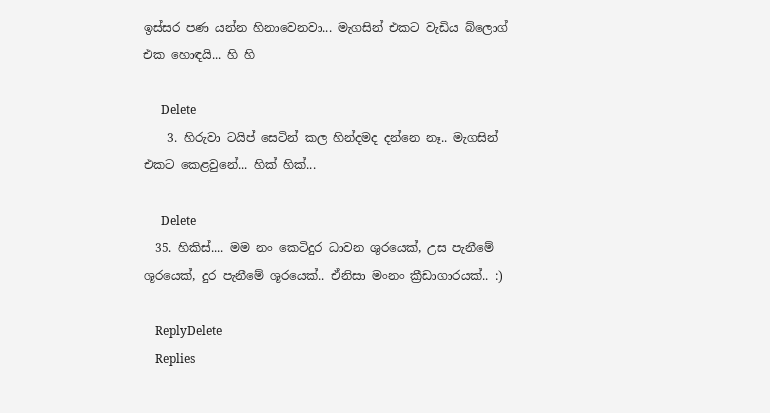ඉස්සර පණ යන්න හිනාවෙනවා... මැගසින් එකට වැඩිය බ්ලොග් එක හොඳයි... හි හි

      Delete
    3. හිරුවා ටයිප් සෙටින් කල හින්දමද දන්නෙ නෑ.. මැගසින් එකට කෙළවුනේ... හික් හික්...

      Delete
  35. හිකිස්.... මම නං කෙටිදුර ධාවන ශුරයෙක්, උස පැනීමේ ශූරයෙක්, දුර පැනීමේ ශූරයෙක්.. ඒනිසා මංනං ක්‍රීඩාගාරයක්.. :)

    ReplyDelete
    Replies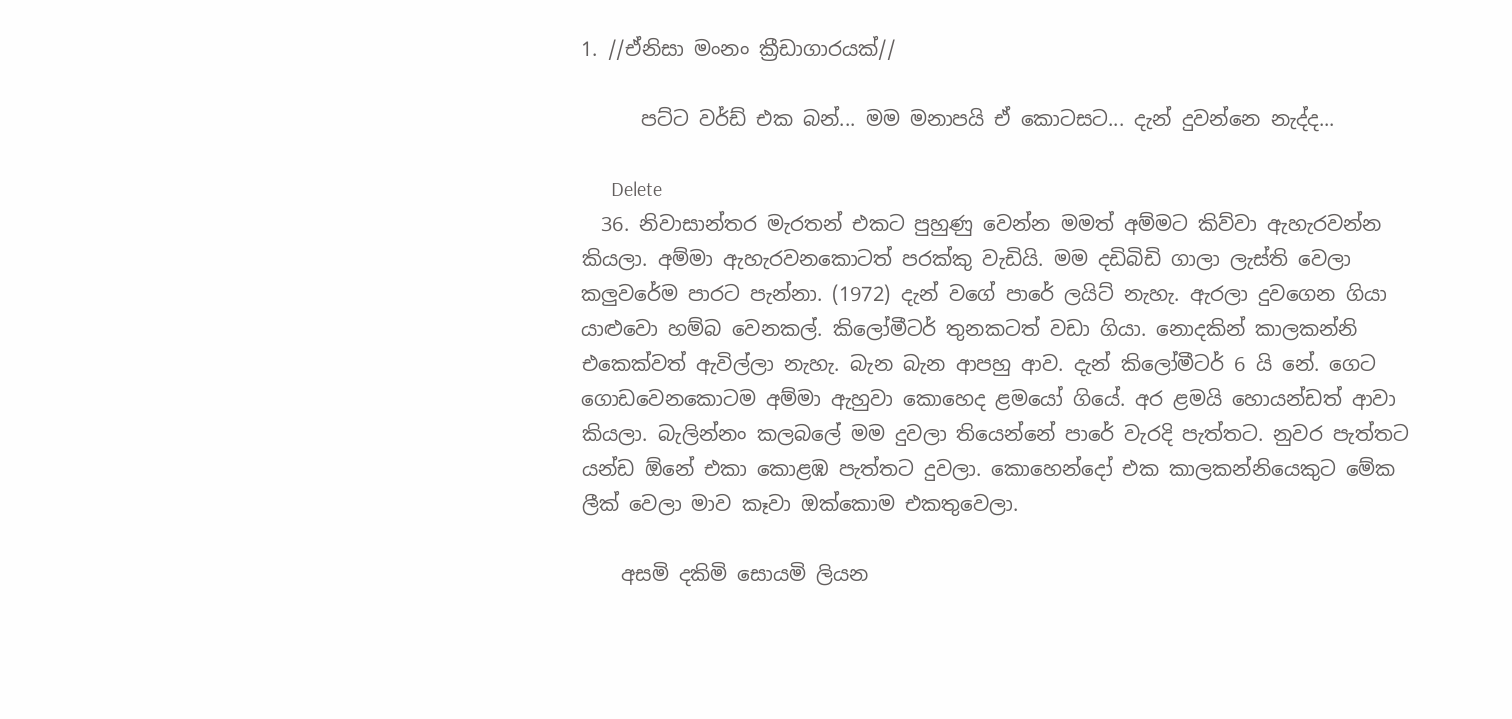1. //ඒනිසා මංනං ක්‍රීඩාගාරයක්//

      පට්ට වර්ඩ් එක බන්... මම මනාපයි ඒ කොටසට... දැන් දුවන්නෙ නැද්ද...

      Delete
  36. නිවාසාන්තර මැරතන් එකට පුහුණු වෙන්න මමත් අම්මට කිව්වා ඇහැරවන්න කියලා. අම්මා ඇහැරවනකොටත් පරක්කු වැඩියි. මම දඩිබිඩි ගාලා ලැස්ති වෙලා කලුවරේම පාරට පැන්නා. (1972) දැන් වගේ පාරේ ලයිට් නැහැ. ඇරලා දුවගෙන ගියා යාළුවො හම්බ වෙනකල්. කිලෝමීටර් තුනකටත් වඩා ගියා. නොදකින් කාලකන්නි එකෙක්වත් ඇවිල්ලා නැහැ. බැන බැන ආපහු ආව. දැන් කිලෝමීටර් 6 යි නේ. ගෙට ගොඩවෙනකොටම අම්මා ඇහුවා කොහෙද ළමයෝ ගියේ. අර ළමයි හොයන්ඩත් ආවා කියලා. බැලින්නං කලබලේ මම දුවලා තියෙන්නේ පාරේ වැරදි පැත්තට. නුවර පැත්තට යන්ඩ ඕනේ එකා කොළඹ පැත්තට දුවලා. කොහෙන්දෝ එක කාලකන්නියෙකුට මේක ලීක් වෙලා මාව කෑවා ඔක්කොම එකතුවෙලා.

    අසමි දකිමි සොයමි ලියන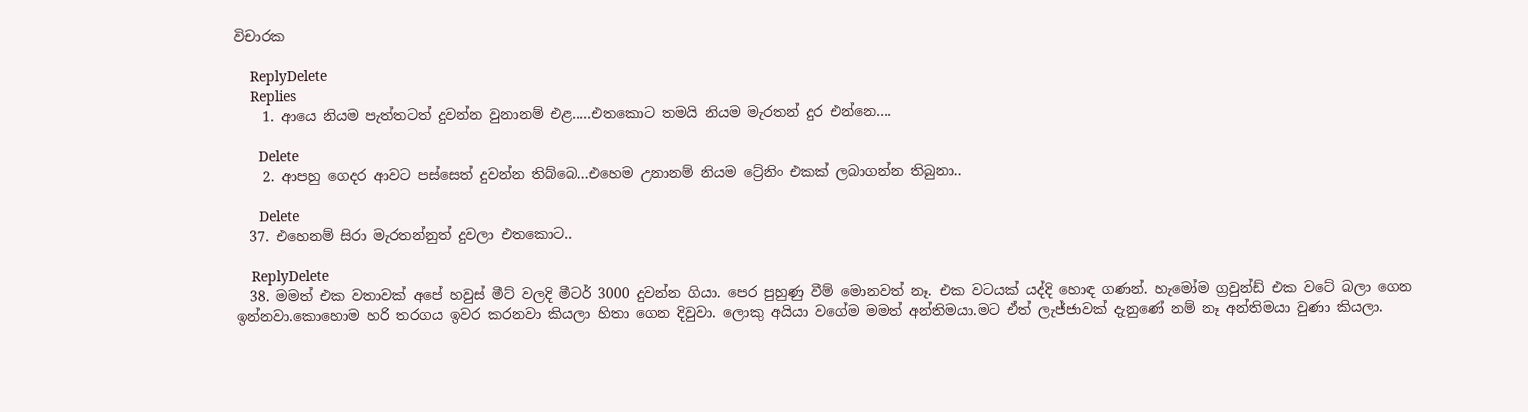විචාරක

    ReplyDelete
    Replies
    1. ආයෙ නියම පැත්තටත් දුවන්න වුනානම් එළ.....එතකොට තමයි නියම මැරතන් දුර එන්නෙ....

      Delete
    2. ආපහු ගෙදර ආවට පස්සෙත් දුවන්න තිබ්බෙ...එහෙම උනානම් නියම ට්‍රේනිං එකක් ලබාගන්න තිබුනා..

      Delete
  37. එහෙනම් සිරා මැරතන්නුත් දුවලා එතකොට..

    ReplyDelete
  38. මමත් එක වතාවක් අපේ හවුස් මීට් වලදි මීටර් 3000 දුවන්න ගියා. පෙර පුහුණු වීම් මොනවත් නෑ. එක වටයක් යද්දි හොඳ ගණන්. හැමෝම ග්‍රවුන්ඩ් එක වටේ බලා ගෙන ඉන්නවා.කොහොම හරි තරගය ඉවර කරනවා කියලා හිතා ගෙන දිවුවා. ලොකු අයියා වගේම මමත් අන්තිමයා.මට ඒත් ලැජ්ජාවක් දැනුණේ නම් නෑ අන්තිමයා වුණා කියලා.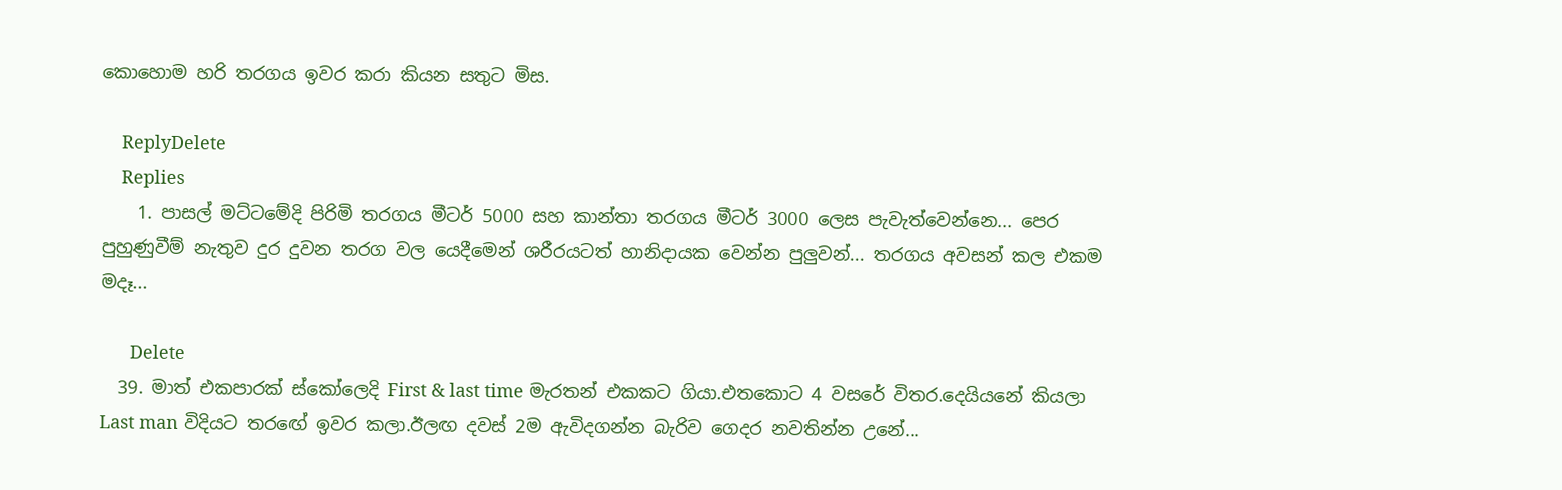කොහොම හරි තරගය ඉවර කරා කියන සතුට මිස.

    ReplyDelete
    Replies
    1. පාසල් මට්ටමේදි පිරිමි තරගය මීටර් 5000 සහ කාන්තා තරගය මීටර් 3000 ලෙස පැවැත්වෙන්නෙ... පෙර පුහුණුවීම් නැතුව දුර දුවන තරග වල යෙදීමෙන් ශරීරයටත් හානිදායක වෙන්න පුලුවන්... තරගය අවසන් කල එකම මදෑ...

      Delete
  39. මාත් එකපාරක් ස්කෝලෙදි First & last time මැරතන් එකකට ගියා.එතකොට 4 වසරේ විතර.දෙයියනේ කියලා Last man විදියට තරඟේ ඉවර කලා.ඊලඟ දවස් 2ම ඇවිදගන්න බැරිව ගෙදර නවතින්න උනේ...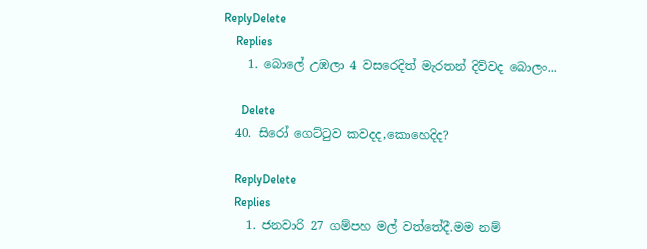ReplyDelete
    Replies
    1. බොලේ උඹලා 4 වසරෙදිත් මැරතන් දිව්වද බොලං...

      Delete
  40. සිරෝ ගෙට්ටුව කවදද,කොහෙදිද?

    ReplyDelete
    Replies
    1. ජනවාරි 27 ගම්පහ මල් වත්තේදී.මම නම්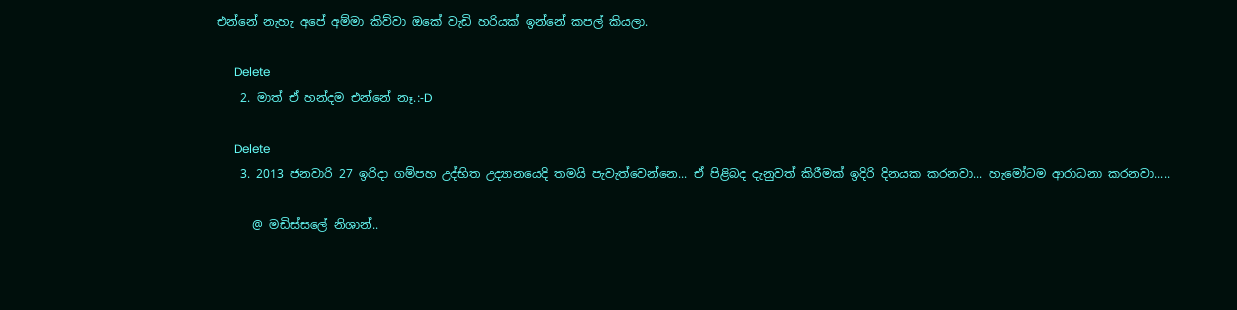එන්නේ නැහැ අපේ අම්මා කිව්වා ඔකේ වැඩි හරියක් ඉන්නේ කපල් කියලා.

      Delete
    2. මාත් ඒ හන්දම එන්නේ නෑ.:-D

      Delete
    3. 2013 ජනවාරි 27 ඉරිදා ගම්පහ උද්භිත උද්‍යානයෙදි තමයි පැවැත්වෙන්නෙ... ඒ පිළිබද දැනුවත් කිරීමක් ඉදිරි දිනයක කරනවා... හැමෝටම ආරාධනා කරනවා.....

      @ මඩිස්සලේ නිශාන්..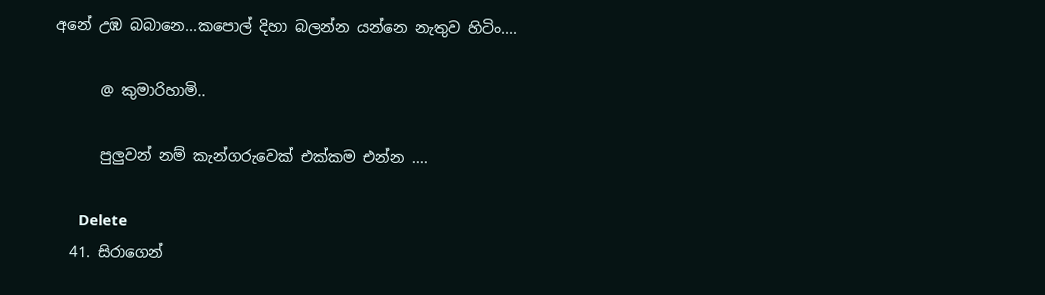අනේ උඹ බබානෙ...කපොල් දිහා බලන්න යන්නෙ නැතුව හිටිං....

      @ කුමාරිහාමි..

      පුලුවන් නම් කැන්ගරුවෙක් එක්කම එන්න ....

      Delete
  41. සිරාගෙන්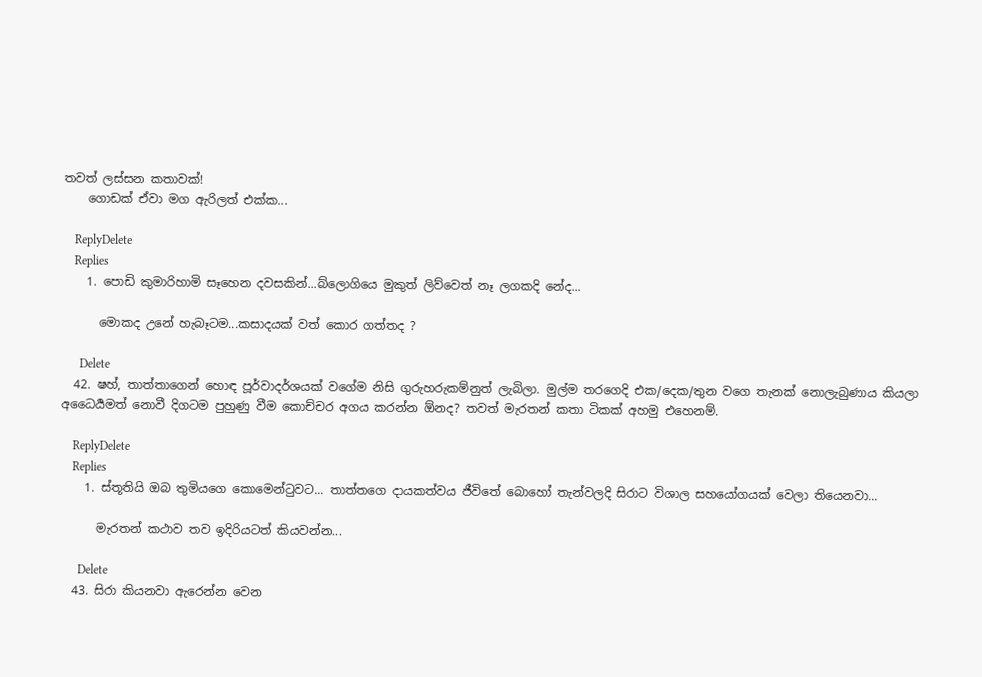තවත් ලස්සන කතාවක්!
    ගොඩක් ඒවා මග ඇරිලත් එක්ක...

    ReplyDelete
    Replies
    1. පොඩි කුමාරිහාමි සෑහෙන දවසකින්...බ්ලොගියෙ මුකුත් ලිව්වෙත් නෑ ලගකදි නේද...

      මොකද උනේ හැබෑටම...කසාදයක් වත් කොර ගත්තද ?

      Delete
  42. ෂහ්, තාත්තාගෙන් හොඳ පූර්වාදර්ශයක් වගේම නිසි ගුරුහරුකම්නුත් ලැබිලා. මුල්ම තරගෙදි එක/දෙක/තුන වගෙ තැනක් නොලැබුණාය කියලා අධෛර්‍යමත් නොවී දිගටම පුහුණු වීම කොච්චර අගය කරන්න ඕනද? තවත් මැරතන් කතා ටිකක් අහමු එහෙනම්.

    ReplyDelete
    Replies
    1. ස්තූතියි ඔබ තුමියගෙ කොමෙන්ටුවට... තාත්තගෙ දායකත්වය ජීවිතේ බොහෝ තැන්වලදි සිරාට විශාල සහයෝගයක් වෙලා තියෙනවා...

      මැරතන් කථාව තව ඉදිරියටත් කියවන්න...

      Delete
  43. සිරා කියනවා ඇරෙන්න වෙන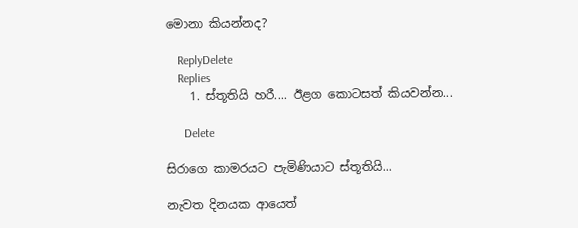මොනා කියන්නද?

    ReplyDelete
    Replies
    1. ස්තූතියි හරී.... ඊළග කොටසත් කියවන්න...

      Delete

සිරාගෙ කාමරයට පැමිණියාට ස්තූතියි...

නැවත දිනයක ආයෙත්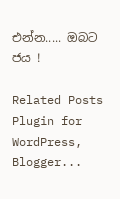එන්න..... ඔබට ජය !

Related Posts Plugin for WordPress, Blogger...